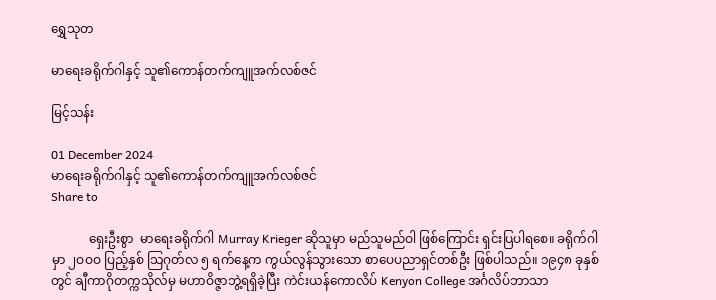ရွှေသုတ‌

မာရေးခရိုက်ဂါနှင့် သူ၏ကောန်တက်ကျူအက်လစ်ဇင်

မြင့်သန်း

01 December 2024
မာရေးခရိုက်ဂါနှင့် သူ၏ကောန်တက်ကျူအက်လစ်ဇင်
Share to

            ရှေးဦးစွာ  မာရေးခရိုက်ဂါ Murray Krieger ဆိုသူမှာ မည်သူမည်ဝါ ဖြစ်ကြောင်း ရှင်းပြပါရစေ။ ခရိုက်ဂါမှာ ၂ဝဝဝ ပြည့်နှစ် သြဂုတ်လ ၅ ရက်နေ့က ကွယ်လွန်သွားသော စာပေပညာရှင်တစ်ဦး ဖြစ်ပါသည်။ ၁၉၄၈ ခုနှစ်တွင် ချီကာဂိုတက္ကသိုလ်မှ မဟာဝိဇ္ဇာဘွဲ့ရရှိခဲ့ပြီး ကဲင်းယန်ကောလိပ် Kenyon College အင်္ဂလိပ်ဘာသာ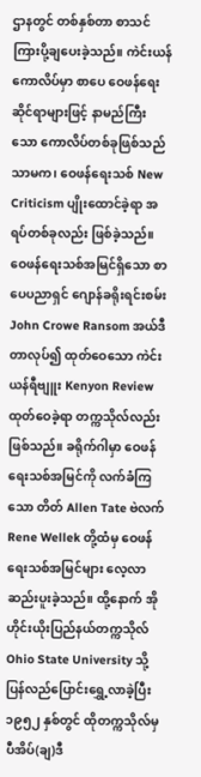ဌာနတွင် တစ်နှစ်တာ စာသင်ကြားပို့ချပေးခဲ့သည်။ ကဲင်းယန်ကောလိပ်မှာ စာပေ ဝေဖန်ရေးဆိုင်ရာများဖြင့် နာမည်ကြီးသော ကောလိပ်တစ်ခုဖြစ်သည်သာမက၊ ဝေဖန်ရေးသစ် New Criticism ပျိုးထောင်ခဲ့ရာ အရပ်တစ်ခုလည်း ဖြစ်ခဲ့သည်။ ဝေဖန်ရေးသစ်အမြင်ရှိသော စာပေပညာရှင် ဂျောန်ခရိုးရင်းစမ်း John Crowe Ransom အယ်ဒီတာလုပ်၍ ထုတ်ဝေသော ကဲင်းယန်ရီဗျူး Kenyon Review ထုတ်ဝေခဲ့ရာ တက္ကသိုလ်လည်းဖြစ်သည်။ ခရိုက်ဂါမှာ ဝေဖန်ရေးသစ်အမြင်ကို လက်ခံကြသော တိတ် Allen Tate ဗဲလက် Rene Wellek တို့ထံမှ ဝေဖန်ရေးသစ်အမြင်များ လေ့လာဆည်းပူးခဲ့သည်။ ထို့နောက် အိုဟိုင်းယိုးပြည်နယ်တက္ကသိုလ် Ohio State University သို့ ပြန်လည်ပြောင်းရွှေ့လာခဲ့ပြီး ၁၉၅၂ နှစ်တွင် ထိုတက္ကသိုလ်မှ ပီအိပ်(ချ)ဒီ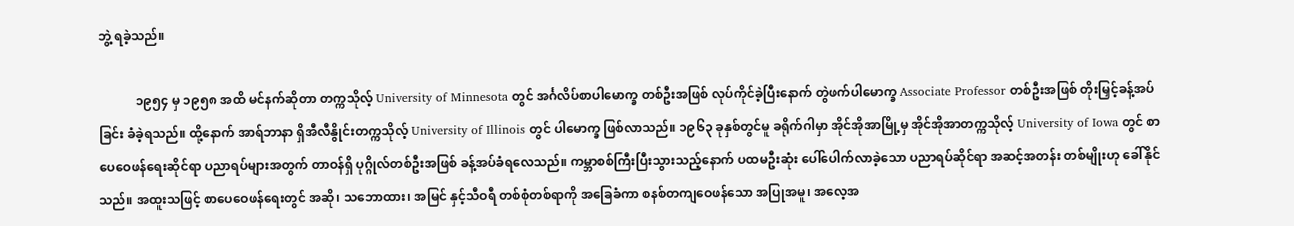ဘွဲ့ ရခဲ့သည်။

            ၁၉၅၄ မှ ၁၉၅၈ အထိ မင်နက်ဆိုတာ တက္ကသိုလ့် University of Minnesota တွင် အင်္ဂလိပ်စာပါမောက္ခ တစ်ဦးအဖြစ် လုပ်ကိုင်ခဲ့ပြီးနောက် တွဲဖက်ပါမောက္ခ Associate Professor တစ်ဦးအဖြစ် တိုးမြှင့်ခန့်အပ်ခြင်း ခံခဲ့ရသည်။ ထို့နောက် အာရ်ဘာနာ ရှိအီလီနွိုင်းတက္ကသိုလ့် University of Illinois တွင် ပါမောက္ခ ဖြစ်လာသည်။ ၁၉၆၃ ခုနှစ်တွင်မူ ခရိုက်ဂါမှာ အိုင်အိုအာမြို့မှ အိုင်အိုအာတက္ကသိုလ့် University of Iowa တွင် စာပေဝေဖန်ရေးဆိုင်ရာ ပညာရပ်များအတွက် တာဝန်ရှိ ပုဂ္ဂိုလ်တစ်ဦးအဖြစ် ခန့်အပ်ခံရလေသည်။ ကမ္ဘာစစ်ကြီးပြီးသွားသည့်နောက် ပထမဦးဆုံး ပေါ်ပေါက်လာခဲ့သော ပညာရပ်ဆိုင်ရာ အဆင့်အတန်း တစ်မျိုးဟု ခေါ်နိုင်သည်။ အထူးသဖြင့် စာပေဝေဖန်ရေးတွင် အဆို၊ သဘောထား၊ အမြင် နှင့်သီဝရီ တစ်စုံတစ်ရာကို အခြေခံကာ စနစ်တကျဝေဖန်သော အပြုအမူ၊ အလေ့အ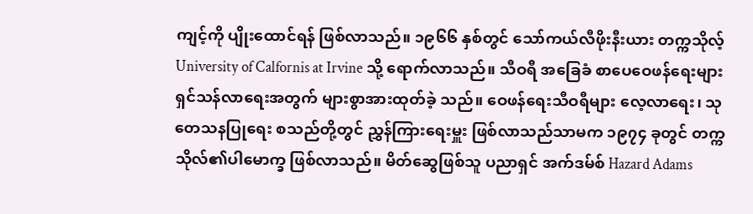ကျင့်ကို ပျိုးထောင်ရန် ဖြစ်လာသည်။ ၁၉၆၆ နှစ်တွင် သော်ကယ်လီဖိုးနီးယား တက္ကသိုလ့် University of Calfornis at Irvine သို့ ရောက်လာသည်။ သီဝရီ အခြေခံ စာပေဝေဖန်ရေးများ ရှင်သန်လာရေးအတွက် များစွာအားထုတ်ခဲ့ သည်။ ဝေဖန်ရေးသီဝရီများ လေ့လာရေး၊ သုတေသနပြုရေး စသည်တို့တွင် ညွှန်ကြားရေးမှူး ဖြစ်လာသည်သာမက ၁၉၇၄ ခုတွင် တက္ကသိုလ်၏ပါမောက္ခ ဖြစ်လာသည်။ မိတ်ဆွေဖြစ်သူ ပညာရှင် အက်ဒမ်စ် Hazard Adams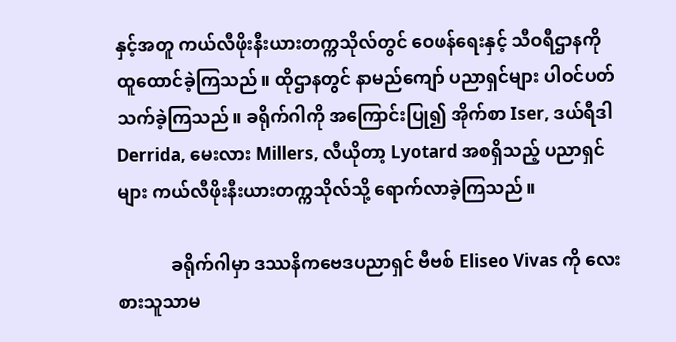နှင့်အတူ ကယ်လီဖိုးနီးယားတက္ကသိုလ်တွင် ဝေဖန်ရေးနှင့် သီဝရီဌာနကို ထူထောင်ခဲ့ကြသည်။ ထိုဌာနတွင် နာမည်ကျော် ပညာရှင်များ ပါဝင်ပတ်သက်ခဲ့ကြသည်။ ခရိုက်ဂါကို အကြောင်းပြု၍ အိုက်စာ Iser, ဒယ်ရီဒါ Derrida, မေးလား Millers, လီယိုတာ့ Lyotard အစရှိသည့် ပညာရှင်များ ကယ်လီဖိုးနီးယားတက္ကသိုလ်သို့ ရောက်လာခဲ့ကြသည်။

            ခရိုက်ဂါမှာ ဒဿနိကဗေဒပညာရှင် ဗီဗစ် Eliseo Vivas ကို လေးစားသူသာမ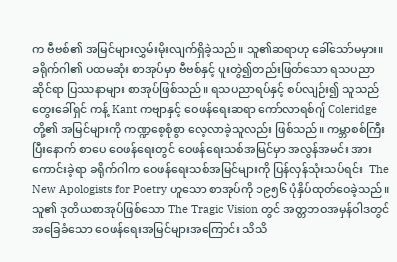က ဗီဗစ်၏ အမြင်များလွှမ်းမိုးလျက်ရှိခဲ့သည်။ သူ၏ဆရာဟု ခေါ်သော်မမှား။ ခရိုက်ဂါ၏ ပထမဆုံး စာအုပ်မှာ ဗီဗစ်နှင့် ပူးတွဲ၍တည်းဖြတ်သော ရသပညာဆိုင်ရာ ပြဿနာများ စာအုပ်ဖြစ်သည်။ ရသပညာရပ်နှင့် စပ်လျဉ်း၍ သူသည် တွေးခေါ်ရှင် ကန့် Kant ကဗျာနှင့် ဝေဖန်ရေးဆရာ ကော်လာရစ်ဂျ် Coleridge တို့၏ အမြင်များကို ကဏ္ဍစေ့စုံစွာ လေ့လာခဲ့သူလည်း ဖြစ်သည်။ ကမ္ဘာစစ်ကြီးပြီးနောက် စာပေ ဝေဖန်ရေးတွင် ဝေဖန်ရေးသစ်အမြင်မှာ အလွန်အမင်း အားကောင်းခဲ့ရာ ခရိုက်ဂါက ဝေဖန်ရေးသစ်အမြင်များကို ပြန်လှန်သုံးသပ်ရင်း  The New Apologists for Poetry ဟူသော စာအုပ်ကို ၁၉၅၆ ပုံနှိပ်ထုတ်ဝေခဲ့သည်။ သူ၏ ဒုတိယစာအုပ်ဖြစ်သော The Tragic Vision တွင် အတ္တဘဝအမှန်ဝါဒတွင် အခြေခံသော ဝေဖန်ရေးအမြင်များအကြောင်း သိသိ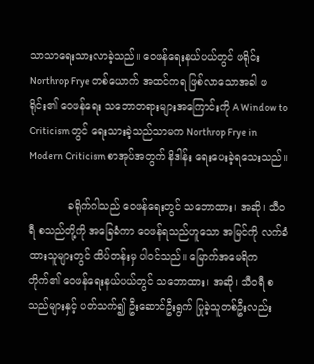သာသာရေးသားလာခဲ့သည်။ ဝေဖန်ရေးနယ်ပယ်တွင် ဖရိုင်း  Northrop Frye တစ်ယောက် အထင်ကရ ဖြစ်လာသောအခါ ဖရိုင်း၏ ဝေဖန်ရေး သဘောတရားများအကြောင်းကို A Window to Criticism တွင် ရေးသားခဲ့သည်သာမက Northrop Frye in Modern Criticism စာအုပ်အတွက် နိဒါန်း ရေးပေးခဲ့ရသေးသည်။

            ခရိုက်ဂါသည် ဝေဖန်ရေးတွင် သဘောထား၊ အဆို၊ သီဝရီ စသည်တို့ကို အခြေခံကာ ဝေဖန်ရသည်ဟူသော အမြင်ကို လက်ခံထားသူများတွင် ထိပ်တန်းမှ ပါဝင်သည်။ မြောက်အမေရိက တိုက်၏ ဝေဖန်ရေးနယ်ပယ်တွင် သဘောထား၊ အဆို၊ သီဝရီ စသည်များနှင့် ပတ်သက်၍ ဦးဆောင်ဦးရွက် ပြုခဲ့သူတစ်ဦးလည်း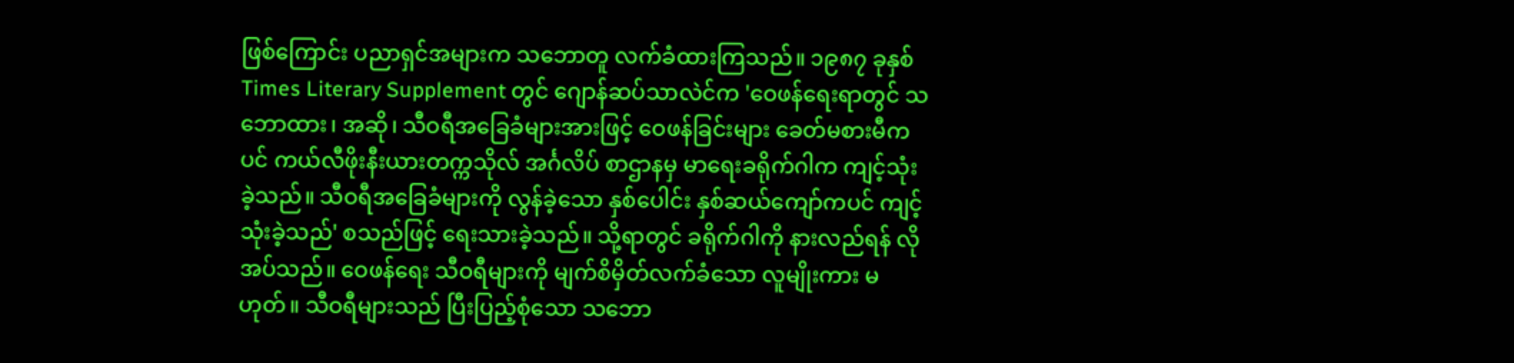ဖြစ်ကြောင်း ပညာရှင်အများက သဘောတူ လက်ခံထားကြသည်။ ၁၉၈၇ ခုနှစ် Times Literary Supplement တွင် ဂျောန်ဆပ်သာလဲင်က 'ဝေဖန်ရေးရာတွင် သဘောထား၊ အဆို၊ သီဝရီအခြေခံများအားဖြင့် ဝေဖန်ခြင်းများ ခေတ်မစားမီကပင် ကယ်လီဖိုးနီးယားတက္ကသိုလ် အင်္ဂလိပ် စာဌာနမှ မာရေးခရိုက်ဂါက ကျင့်သုံးခဲ့သည်။ သီဝရီအခြေခံများကို လွန်ခဲ့သော နှစ်ပေါင်း နှစ်ဆယ်ကျော်ကပင် ကျင့်သုံးခဲ့သည်' စသည်ဖြင့် ရေးသားခဲ့သည်။ သို့ရာတွင် ခရိုက်ဂါကို နားလည်ရန် လိုအပ်သည်။ ဝေဖန်ရေး သီဝရီများကို မျက်စိမှိတ်လက်ခံသော လူမျိုးကား မဟုတ်။ သီဝရီများသည် ပြီးပြည့်စုံသော သဘော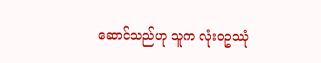ဆောင်သည်ဟု သူက လုံးဝဥဿုံ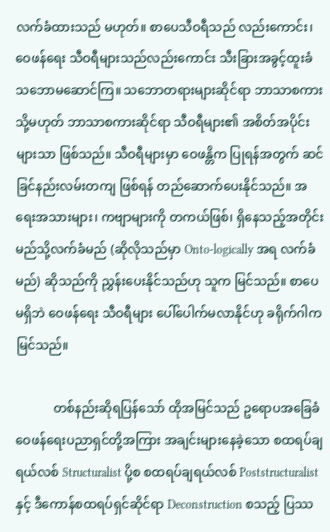လက်ခံထားသည် မဟုတ်။ စာပေသီဝရီသည် လည်းကောင်း၊ ဝေဖန်ရေး သီဝရီများသည်လည်းကောင်း သီးခြားအခွင့်ထူးခံ သဘောမဆောင်ကြ။ သဘောတရားများဆိုင်ရာ ဘာသာစကား သို့မဟုတ် ဘာသာစကားဆိုင်ရာ သီဝရီများ၏ အစိတ်အပိုင်းများသာ ဖြစ်သည်။ သီဝရီများမှာ ဝေဖန္တိက ပြုရန်အတွက် ဆင်ခြင်နည်းလမ်းတကျ ဖြစ်ရန် တည်ဆောက်ပေးနိုင်သည်။ အရေးအသားများ၊ ကဗျာများကို တကယ်ဖြစ်၊ ရှိနေသည့်အတိုင်း မည်သို့လက်ခံမည် (ဆိုလိုသည်မှာ Onto-logically အရ လက်ခံမည်) ဆိုသည်ကို ညွှန်းပေးနိုင်သည်ဟု သူက မြင်သည်။ စာပေမရှိဘဲ ဝေဖန်ရေး သီဝရီများ ပေါ်ပေါက်မလာနိုင်ဟု ခရိုက်ဂါက မြင်သည်။

            တစ်နည်းဆိုရပြန်သော် ထိုအမြင်သည် ဥရောပအခြေခံ ဝေဖန်ရေးပညာရှင်တို့အကြား အချင်းများနေခဲ့သော စထရပ်ချရယ်လစ် Structuralist ပို့စ စထရပ်ချရယ်လစ် Poststructuralist နှင့် ဒီကောန်စထရပ်ရှင်ဆိုင်ရာ Deconstruction စသည့် ပြဿ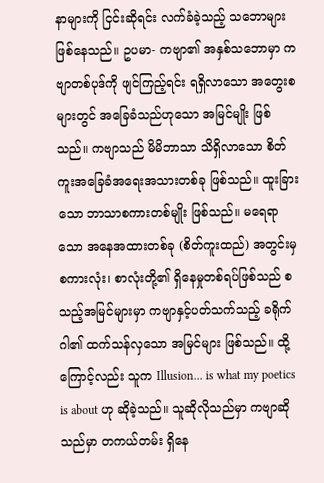နာများကို ငြင်းဆိုရင်း လက်ခံခဲ့သည့် သဘောများ ဖြစ်နေသည်။ ဥပမာ- ကဗျာ၏ အနှစ်သဘောမှာ ကဗျာတစ်ပုဒ်ကို ဖျင်ကြည့်ရင်း ရရှိလာသော အတွေးစများတွင် အခြေခံသည်ဟုသော အမြင်မျိုး ဖြစ်သည်။ ကဗျာသည် မိမိဘာသာ သိရှိလာသော စိတ်ကူးအခြေခံအရေးအသားတစ်ခု ဖြစ်သည်။ ထူးခြားသော ဘာသာစကားတစ်မျိုး ဖြစ်သည်။ မရေရာသော အနေအထားတစ်ခု (စိတ်ကူးထည်) အတွင်းမှ စကားလုံး၊ စာလုံးတို့၏ ရှိနေမှုတစ်ရပ်ဖြစ်သည် စသည့်အမြင်များမှာ ကဗျာနှင့်ပတ်သက်သည့် ခရိုက်ဂါ၏ ထက်သန်လှသော အမြင်များ ဖြစ်သည်။ ထို့ကြောင့်လည်း သူက Illusion... is what my poetics is about ဟု ဆိုခဲ့သည်။ သူဆိုလိုသည်မှာ ကဗျာဆိုသည်မှာ တကယ်တမ်း ရှိနေ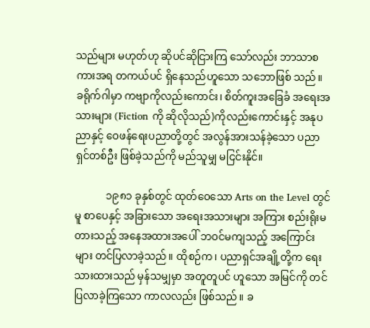သည်များ မဟုတ်ဟု ဆိုပင်ဆိုငြားကြ သော်လည်း ဘာသာစကားအရ တကယ်ပင် ရှိနေသည်ဟူသော သဘောဖြစ် သည်။ ခရိုက်ဂါမှာ ကဗျာကိုလည်းကောင်း၊ စိတ်ကူးအခြေခံ အရေးအသားများ (Fiction ကို ဆိုလိုသည်)ကိုလည်းကောင်းနှင့် အနုပညာနှင့် ဝေဖန်ရေးပညာတို့တွင် အလွန်အားသန်ခဲ့သော ပညာရှင်တစ်ဦး ဖြစ်ခဲ့သည်ကို မည်သူမျှ မငြင်းနိုင်။

            ၁၉၈၁ ခုနှစ်တွင် ထုတ်ဝေသော Arts on the Level တွင်မူ စာပေနှင့် အခြားသော အရေးအသားများ အကြား စည်းရိုးမတားသည့် အနေအထားအပေါ် ဘဝင်မကျသည့် အကြောင်းများ တင်ပြလာခဲ့သည်။ ထိုစဉ်က၊ ပညာရှင်အချို့တို့က ရေးသားထားသည် မှန်သမျှမှာ အတူတူပင် ဟူသော အမြင်ကို တင်ပြလာခဲ့ကြသော ကာလလည်း ဖြစ်သည်။ ခ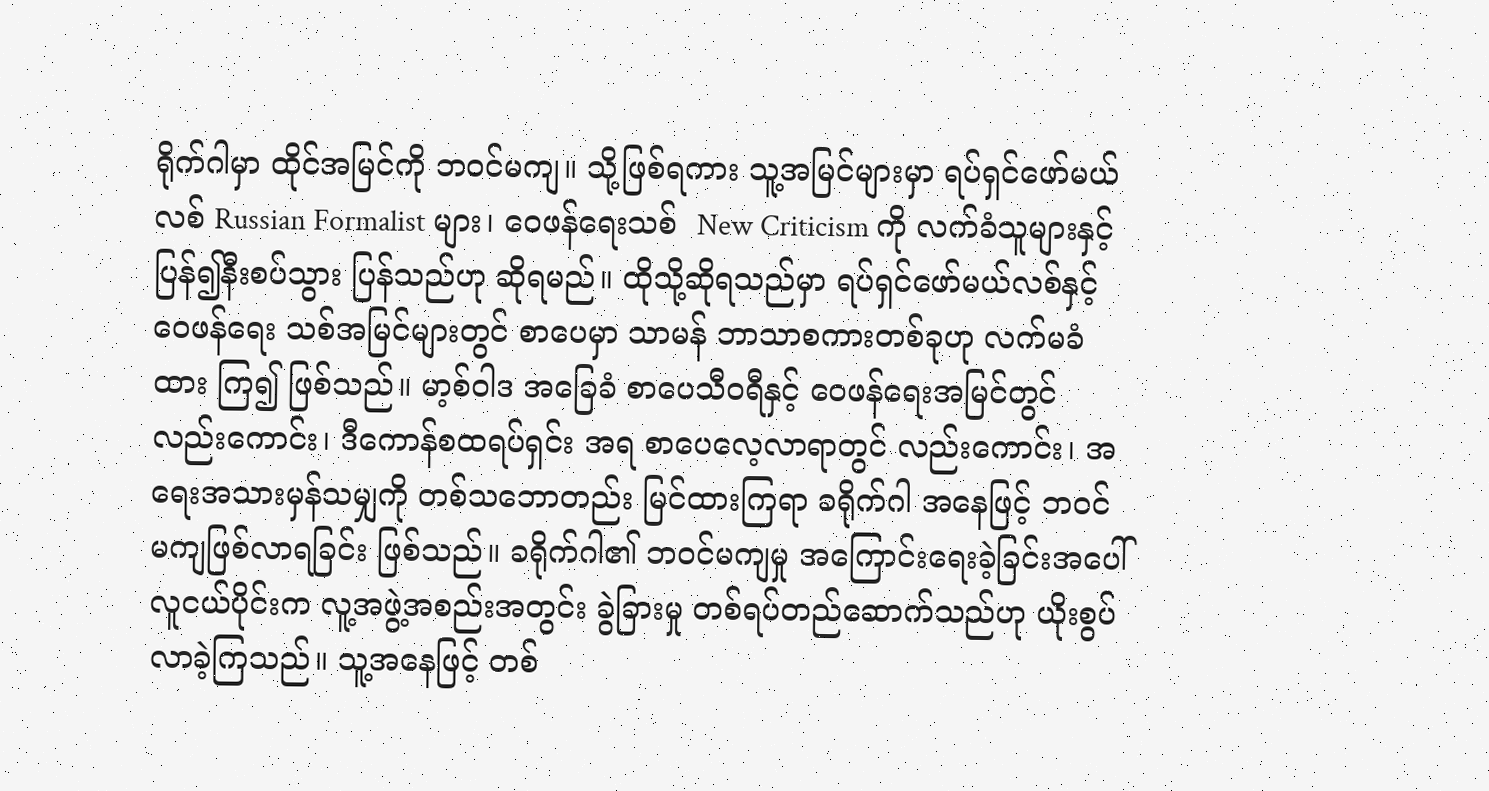ရိုက်ဂါမှာ ထိုင်အမြင်ကို ဘဝင်မကျ။ သို့ဖြစ်ရကား သူ့အမြင်များမှာ ရပ်ရှင်ဖော်မယ်လစ် Russian Formalist များ၊ ဝေဖန်ရေးသစ်  New Criticism ကို လက်ခံသူများနှင့် ပြန်၍နီးစပ်သွား ပြန်သည်ဟု ဆိုရမည်။ ထိုသို့ဆိုရသည်မှာ ရပ်ရှင်ဖော်မယ်လစ်နှင့် ဝေဖန်ရေး သစ်အမြင်များတွင် စာပေမှာ သာမန် ဘာသာစကားတစ်ခုဟု လက်မခံထား ကြ၍ ဖြစ်သည်။ မာ့စ်ဝါဒ အခြေခံ စာပေသီဝရီနှင့် ဝေဖန်ရေးအမြင်တွင် လည်းကောင်း၊ ဒီကောန်စထရပ်ရှင်း အရ စာပေလေ့လာရာတွင် လည်းကောင်း၊ အရေးအသားမှန်သမျှကို တစ်သဘောတည်း မြင်ထားကြရာ ခရိုက်ဂါ အနေဖြင့် ဘဝင်မကျဖြစ်လာရခြင်း ဖြစ်သည်။ ခရိုက်ဂါ၏ ဘဝင်မကျမှု အကြောင်းရေးခဲ့ခြင်းအပေါ် လူငယ်ပိုင်းက လူ့အဖွဲ့အစည်းအတွင်း ခွဲခြားမှု တစ်ရပ်တည်ဆောက်သည်ဟု ယိုးစွပ်လာခဲ့ကြသည်။ သူ့အနေဖြင့် တစ်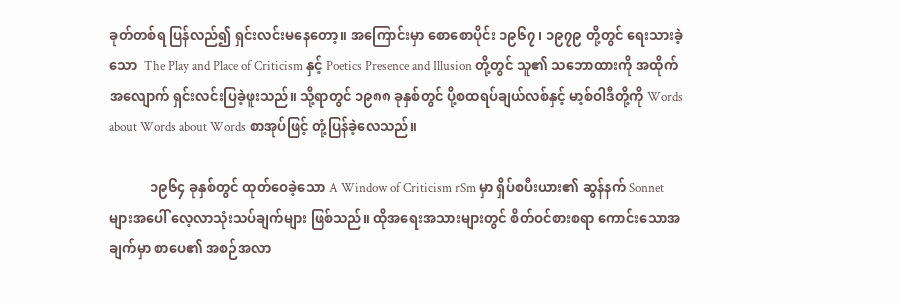ခုတ်တစ်ရ ပြန်လည်၍ ရှင်းလင်းမနေတော့။ အကြောင်းမှာ စောစောပိုင်း ၁၉၆၇၊ ၁၉၇၉ တို့တွင် ရေးသားခဲ့သော  The Play and Place of Criticism နှင့် Poetics Presence and Illusion တို့တွင် သူ၏ သဘောထားကို အထိုက်အလျောက် ရှင်းလင်းပြခဲ့ဖူးသည်။ သို့ရာတွင် ၁၉၈၈ ခုနှစ်တွင် ပို့စထရပ်ချယ်လစ်နှင့် မာ့စ်ဝါဒီတို့ကို Words about Words about Words စာအုပ်ဖြင့် တုံ့ပြန်ခဲ့လေသည်။

            ၁၉၆၄ ခုနှစ်တွင် ထုတ်ဝေခဲ့သော A Window of Criticism rSm မှာ ရှိပ်စပီးယား၏ ဆွန်နက် Sonnet များအပေါ် လေ့လာသုံးသပ်ချက်များ ဖြစ်သည်။ ထိုအရေးအသားများတွင် စိတ်ဝင်စားစရာ ကောင်းသောအချက်မှာ စာပေ၏ အစဉ်အလာ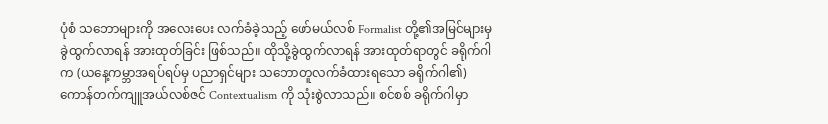ပုံစံ သဘောများကို အလေးပေး လက်ခံခဲ့သည့် ဖော်မယ်လစ် Formalist တို့၏အမြင်များမှ ခွဲထွက်လာရန် အားထုတ်ခြင်း ဖြစ်သည်။ ထိုသို့ခွဲထွက်လာရန် အားထုတ်ရာတွင် ခရိုက်ဂါက (ယနေ့ကမ္ဘာအရပ်ရပ်မှ ပညာရှင်များ သဘောတူလက်ခံထားရသော ခရိုက်ဂါ၏) ကောန်တက်ကျူအယ်လစ်ဇင် Contextualism ကို သုံးစွဲလာသည်။ စင်စစ် ခရိုက်ဂါမှာ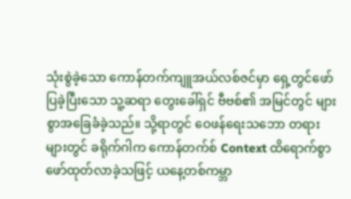သုံးစွဲခဲ့သော ကောန်တက်ကျူအယ်လစ်ဇင်မှာ ရှေ့တွင်ဖော် ပြခဲ့ပြီးသော သူ့ဆရာ တွေးခေါ်ရှင် ဗီဗစ်၏ အမြင်တွင် များစွာအခြေခံခဲ့သည်။ သို့ရာတွင် ဝေဖန်ရေးသဘော တရားများတွင် ခရိုက်ဂါက ကောန်တက်စ် Context ထိရောက်စွာ ဖော်ထုတ်လာခဲ့သဖြင့် ယနေ့တစ်ကမ္ဘာ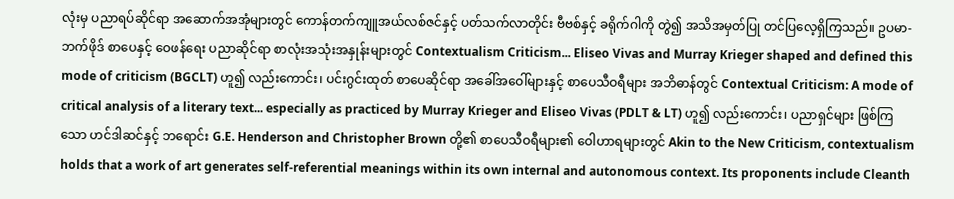လုံးမှ ပညာရပ်ဆိုင်ရာ အဆောက်အအုံများတွင် ကောန်တက်ကျူအယ်လစ်ဇင်နှင့် ပတ်သက်လာတိုင်း ဗီဗစ်နှင့် ခရိုက်ဂါကို တွဲ၍ အသိအမှတ်ပြု တင်ပြလေ့ရှိကြသည်။ ဥပမာ- ဘက်ဖိုဒ် စာပေနှင့် ဝေဖန်ရေး ပညာဆိုင်ရာ စာလုံးအသုံးအနှုန်းများတွင် Contextualism Criticism... Eliseo Vivas and Murray Krieger shaped and defined this mode of criticism (BGCLT) ဟူ၍ လည်းကောင်း၊ ပင်းဂွင်းထုတ် စာပေဆိုင်ရာ အခေါ်အဝေါ်များနှင့် စာပေသီဝရီများ အဘိဓာန်တွင် Contextual Criticism: A mode of critical analysis of a literary text... especially as practiced by Murray Krieger and Eliseo Vivas (PDLT & LT) ဟူ၍ လည်းကောင်း၊ ပညာရှင်များ ဖြစ်ကြသော ဟင်ဒါဆင်နှင့် ဘရောင်း G.E. Henderson and Christopher Brown တို့၏ စာပေသီဝရီများ၏ ဝေါဟာရများတွင် Akin to the New Criticism, contextualism holds that a work of art generates self-referential meanings within its own internal and autonomous context. Its proponents include Cleanth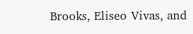Brooks, Eliseo Vivas, and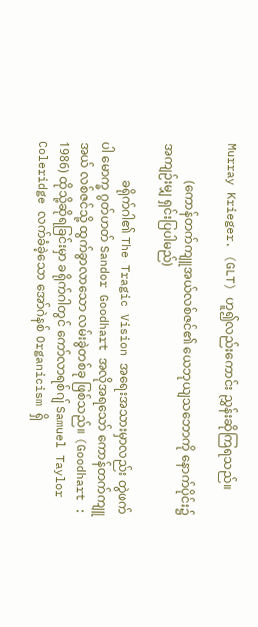Murray Krieger. (GLT) ဟူ၍လည်းကောင်း ညွှန်းဆိုကြရသည်။

            (ကောန်တက်ကျူအယ်လစ်ဇင်၏ ယေဘုယျသဘောကို နောက်ပိုင်း၌ အကျဉ်းမျှ ရှင်းပြပါမည်)

            ခရိုက်ဂါ၏ The Tragic Vision အရေးအသားမှာလည်း တွဲဖက်ပါ မောက္ခ ဂွတ်ဟတ် Sandor Goodhart အလိုအရသော် ကောန်တက်ကျူအယ် လစ်ဇင်သို့ ထွက်ခွာလာသော လမ်းခွဲတစ်ခု ဖြစ်သည်။ (Goodhart : 1986) ထိုသို့ဆိုရခြင်းမှာ ခရိုက်ဂါတွင် ကော်လာရစ်ဂျ် Samuel Taylor Coleridge လက်ခံခဲ့သော အော်ဂဲနစ် Organicism ရှိ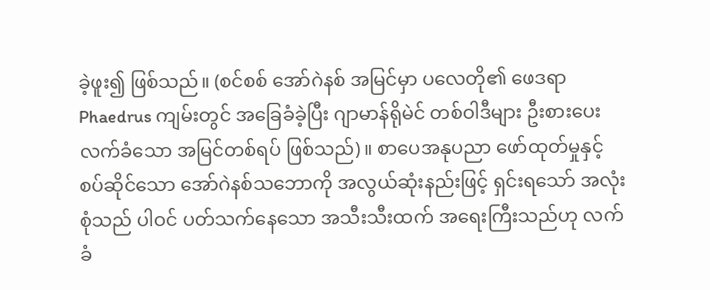ခဲ့ဖူး၍ ဖြစ်သည်။ (စင်စစ် အော်ဂဲနစ် အမြင်မှာ ပလေတို၏ ဖေဒရာ Phaedrus ကျမ်းတွင် အခြေခံခဲ့ပြီး ဂျာမာန်ရိုမဲင် တစ်ဝါဒီများ ဦးစားပေး လက်ခံသော အမြင်တစ်ရပ် ဖြစ်သည်)။ စာပေအနုပညာ ဖော်ထုတ်မှုနှင့် စပ်ဆိုင်သော အော်ဂဲနစ်သဘောကို အလွယ်ဆုံးနည်းဖြင့် ရှင်းရသော် အလုံးစုံသည် ပါဝင် ပတ်သက်နေသော အသီးသီးထက် အရေးကြီးသည်ဟု လက်ခံ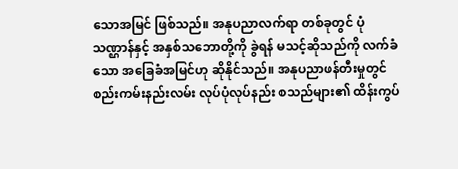သောအမြင် ဖြစ်သည်။ အနုပညာလက်ရာ တစ်ခုတွင် ပုံသဏ္ဌာန်နှင့် အနှစ်သဘောတို့ကို ခွဲရန် မသင့်ဆိုသည်ကို လက်ခံသော အခြေခံအမြင်ဟု ဆိုနိုင်သည်။ အနုပညာဖန်တီးမှုတွင် စည်းကမ်းနည်းလမ်း လုပ်ပုံလုပ်နည်း စသည်များ၏ ထိန်းကွပ်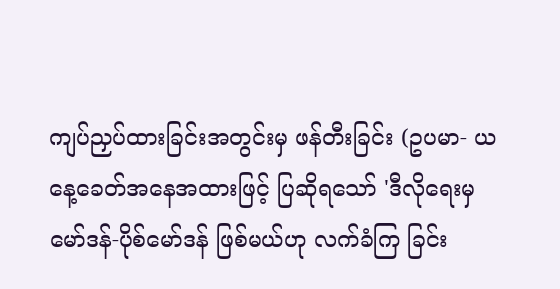ကျပ်ညှပ်ထားခြင်းအတွင်းမှ ဖန်တီးခြင်း (ဥပမာ- ယနေ့ခေတ်အနေအထားဖြင့် ပြဆိုရသော် 'ဒီလိုရေးမှ မော်ဒန်-ပိုစ်မော်ဒန် ဖြစ်မယ်ဟု လက်ခံကြ ခြင်း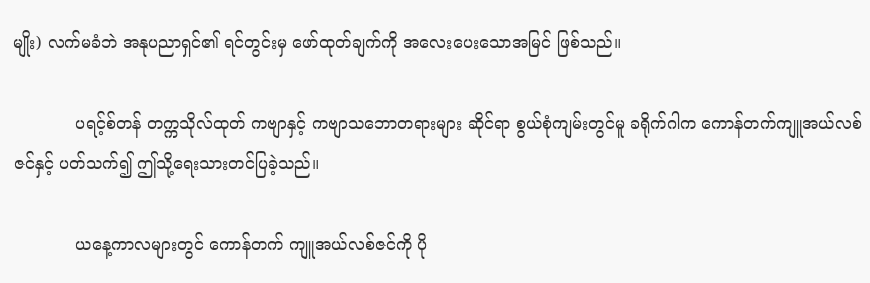မျိုး) လက်မခံဘဲ အနုပညာရှင်၏ ရင်တွင်းမှ ဖော်ထုတ်ချက်ကို အလေးပေးသောအမြင် ဖြစ်သည်။

            ပရင့်စ်တန် တက္ကသိုလ်ထုတ် ကဗျာနှင့် ကဗျာသဘောတရားများ ဆိုင်ရာ စွယ်စုံကျမ်းတွင်မူ ခရိုက်ဂါက ကောန်တက်ကျူအယ်လစ်ဇင်နှင့် ပတ်သက်၍ ဤသို့ရေးသားတင်ပြခဲ့သည်။

            ယနေ့ကာလများတွင် ကောန်တက် ကျူအယ်လစ်ဇင်ကို ပို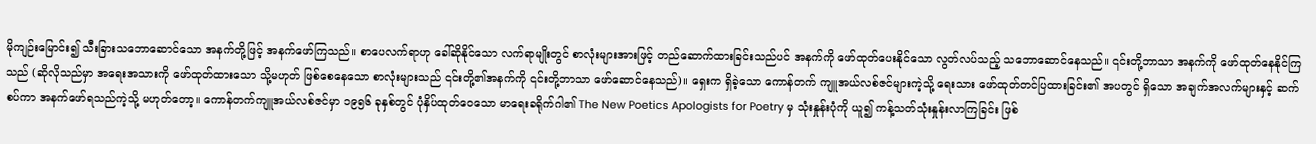မိုကျဉ်းမြောင်း၍ သီးခြားသဘောဆောင်သော အနက်တို့ဖြင့် အနက်ဖော်ကြသည်။ စာပေလက်ရာဟု ခေါ်ဆိုနိုင်သော လက်ရာမျိုးတွင် စာလုံးများအားဖြင့် တည်ဆောက်ထားခြင်းသည်ပင် အနက်ကို ဖော်ထုတ်ပေးနိုင်သော လွတ်လပ်သည့် သဘောဆောင်နေသည်။ ၎င်းတို့ဘာသာ အနက်ကို ဖော်ထုတ်နေနိုင်ကြသည် (ဆိုလိုသည်မှာ အရေးအသားကို ဖော်ထုတ်ထားသော သို့မဟုတ် ဖြစ်စေနေသော စာလုံးများသည် ၎င်းတို့၏အနက်ကို ၎င်းတို့ဘာသာ ဖော်ဆောင်နေသည်)။ ရှေးက ရှိခဲ့သော ကောန်တက် ကျူအယ်လစ်ဇင်များကဲ့သို့ ရေးသား ဖော်ထုတ်တင်ပြထားခြင်း၏ အပတွင် ရှိသော အချက်အလက်များနှင့် ဆက်စပ်ကာ အနက်ဖော်ရသည်ကဲ့သို့ မဟုတ်တော့။ ကောန်တက်ကျူအယ်လစ်ဇင်မှာ ၁၉၅၆ ခုနှစ်တွင် ပုံနှိပ်ထုတ်ဝေသော မာရေးခရိုက်ဂါ၏ The New Poetics Apologists for Poetry မှ သုံးနှုန်းပုံကို ယူ၍ ကန့်သတ်သုံးနှုန်းလာကြခြင်း ဖြစ်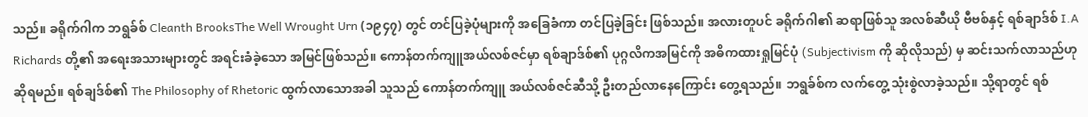သည်။ ခရိုက်ဂါက ဘရွခ်စ် Cleanth BrooksThe Well Wrought Urn (၁၉၄၇) တွင် တင်ပြခဲ့ပုံများကို အခြေခံကာ တင်ပြခဲ့ခြင်း ဖြစ်သည်။ အလားတူပင် ခရိုက်ဂါ၏ ဆရာဖြစ်သူ အလစ်ဆီယို ဗီဗစ်နှင့် ရစ်ချာဒ်စ် I.A Richards တို့၏ အရေးအသားများတွင် အရင်းခံခဲ့သော အမြင်ဖြစ်သည်။ ကောန်တက်ကျူအယ်လစ်ဇင်မှာ ရစ်ချာဒ်စ်၏ ပုဂ္ဂလိကအမြင်ကို အဓိကထားရှုမြင်ပုံ (Subjectivism ကို ဆိုလိုသည်) မှ ဆင်းသက်လာသည်ဟု ဆိုရမည်။ ရစ်ချဒ်စ်၏ The Philosophy of Rhetoric ထွက်လာသောအခါ သူသည် ကောန်တက်ကျူ အယ်လစ်ဇင်ဆီသို့ ဦးတည်လာနေကြောင်း တွေ့ရသည်။ ဘရွခ်စ်က လက်တွေ့ သုံးစွဲလာခဲ့သည်။ သို့ရာတွင် ရစ်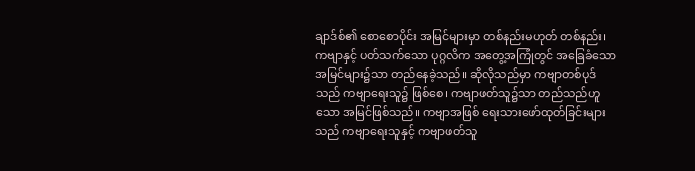ချာဒ်စ်၏ စောစောပိုင်း အမြင်များမှာ တစ်နည်းမဟုတ် တစ်နည်း၊ ကဗျာနှင့် ပတ်သက်သော ပုဂ္ဂလိက အတွေ့အကြုံတွင် အခြေခံသော အမြင်များ၌သာ တည်နေခဲ့သည်။ ဆိုလိုသည်မှာ ကဗျာတစ်ပုဒ်သည် ကဗျာရေးသူ၌ ဖြစ်စေ၊ ကဗျာဖတ်သူ၌သာ တည်သည်ဟူသော အမြင်ဖြစ်သည်။ ကဗျာအဖြစ် ရေးသားဖော်ထုတ်ခြင်းများသည် ကဗျာရေးသူနှင့် ကဗျာဖတ်သူ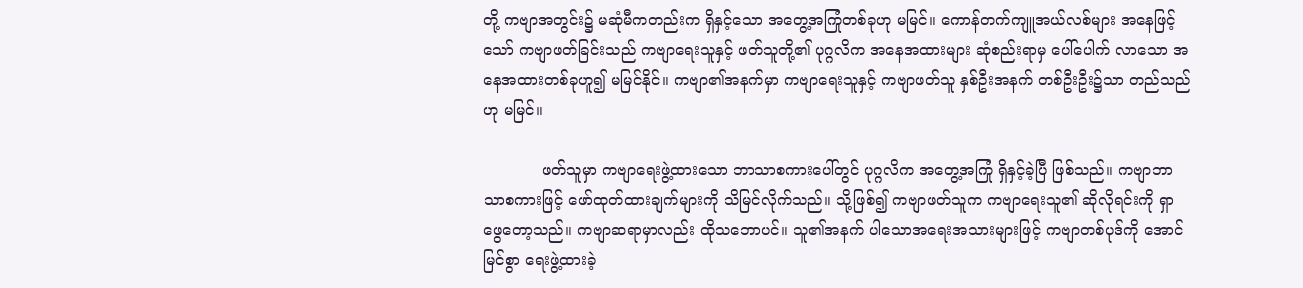တို့ ကဗျာအတွင်း၌ မဆုံမီကတည်းက ရှိနှင့်သော အတွေ့အကြုံတစ်ခုဟု မမြင်။ ကောန်တက်ကျူအယ်လစ်များ အနေဖြင့်သော် ကဗျာဖတ်ခြင်းသည် ကဗျာရေးသူနှင့် ဖတ်သူတို့၏ ပုဂ္ဂလိက အနေအထားများ ဆုံစည်းရာမှ ပေါ်ပေါက် လာသော အနေအထားတစ်ခုဟူ၍ မမြင်နိုင်။ ကဗျာ၏အနက်မှာ ကဗျာရေးသူနှင့် ကဗျာဖတ်သူ နှစ်ဦးအနက် တစ်ဦးဦး၌သာ တည်သည်ဟု မမြင်။

            ဖတ်သူမှာ ကဗျာရေးဖွဲ့ထားသော ဘာသာစကားပေါ်တွင် ပုဂ္ဂလိက အတွေ့အကြုံ ရှိနှင့်ခဲ့ပြီ ဖြစ်သည်။ ကဗျာဘာသာစကားဖြင့် ဖော်ထုတ်ထားချက်များကို သိမြင်လိုက်သည်။ သို့ဖြစ်၍ ကဗျာဖတ်သူက ကဗျာရေးသူ၏ ဆိုလိုရင်းကို ရှာဖွေတော့သည်။ ကဗျာဆရာမှာလည်း ထိုသဘောပင်။ သူ၏အနက် ပါသောအရေးအသားများဖြင့် ကဗျာတစ်ပုဒ်ကို အောင်မြင်စွာ ရေးဖွဲ့ထားခဲ့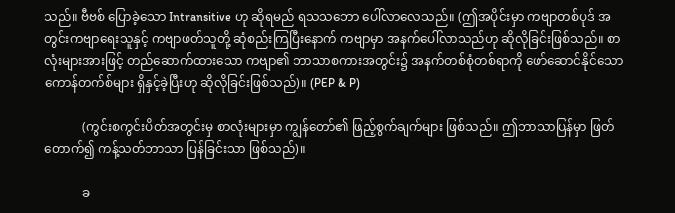သည်။ ဗီဗစ် ပြောခဲ့သော Intransitive ဟု ဆိုရမည် ရသသဘော ပေါ်လာလေသည်။ (ဤအပိုင်းမှာ ကဗျာတစ်ပုဒ် အတွင်းကဗျာရေးသူနှင့် ကဗျာဖတ်သူတို့ ဆုံစည်းကြပြီးနောက် ကဗျာမှာ အနက်ပေါ်လာသည်ဟု ဆိုလိုခြင်းဖြစ်သည်။ စာလုံးများအားဖြင့် တည်ဆောက်ထားသော ကဗျာ၏ ဘာသာစကားအတွင်း၌ အနက်တစ်စုံတစ်ရာကို ဖော်ဆောင်နိုင်သော ကောန်တက်စ်များ ရှိနှင့်ခဲ့ပြီးဟု ဆိုလိုခြင်းဖြစ်သည်)။ (PEP & P)

            (ကွင်းစကွင်းပိတ်အတွင်းမှ စာလုံးများမှာ ကျွန်တော်၏ ဖြည့်စွက်ချက်များ ဖြစ်သည်။ ဤဘာသာပြန်မှာ ဖြတ်တောက်၍ ကန့်သတ်ဘာသာ ပြန်ခြင်းသာ ဖြစ်သည်)။

            ခ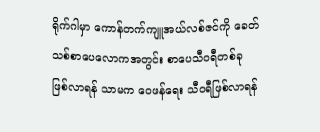ရိုက်ဂါမှာ ကောန်တက်ကျူအယ်လစ်ဇင်ကို ခေတ်သစ်စာပေလောကအတွင်း စာပေသီဝရီတစ်ခု ဖြစ်လာရန် သာမက ဝေဖန်ရေး သီဝရီဖြစ်လာရန်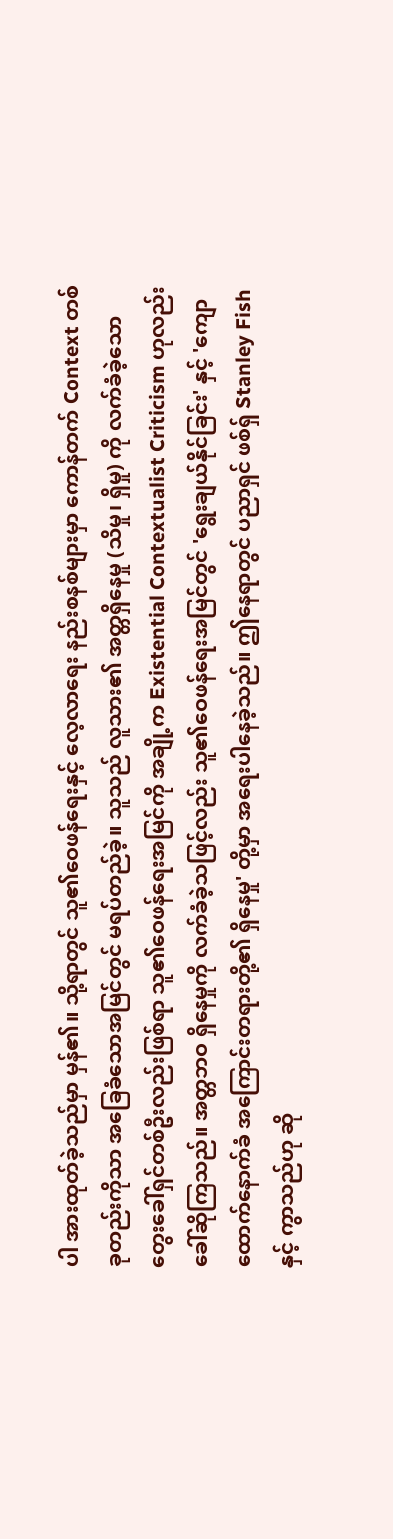ပါ အားထုတ်ခဲ့သည်မှာ မှန်၏။ သို့ရာတွင် သူ၏ဝေဖန်ရေးနှင့် လေ့လာရေး နည်းစနစ်များမှာ ကောန်တက် Context တစ်ခုတည်းကိုသာ အခြေခံသောအမြင်တွင် မရပ်တည်ခဲ့။ သူသည် လူသား၏ အတ္တရှိနေမှု (သိမှု၊ ရှိမှု) ကို လက်ခံခဲ့သော တွေးခေါ်ရှင်တစ်ဦးလည်းဖြစ်ရာ သူ၏ဝေဖန်ရေးအမြင်ကို အချို့က Existential Contextualist Criticism ဟုလည်း ခေါ်ဆိုကြသည်။ အတ္တဘဝ ရှိနေမှုကို လက်ခံခဲ့သဖြင့်လည်း သူ၏ဝေဖန်ရေးအမြင်တွင် 'ရွေးချယ်နိုင်ခြင်း' နှင့် 'ကျောထောက်နောက်ခံ အကြောင်းတရားတို့၏ ရှိနေမှု' တို့မှာ အရေးပါနေခဲ့သည်။ ဤနေရာတွင် ပညာရှင် ဖစ်ရှ် Stanley Fish နှင့် ကွာသည်ဟု ဆို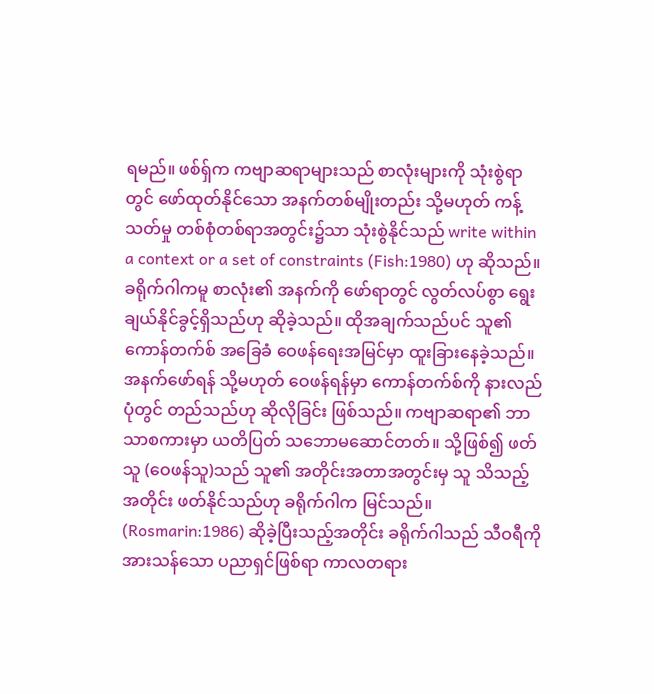ရမည်။ ဖစ်ရှ်က ကဗျာဆရာများသည် စာလုံးများကို သုံးစွဲရာတွင် ဖော်ထုတ်နိုင်သော အနက်တစ်မျိုးတည်း သို့မဟုတ် ကန့်သတ်မှု တစ်စုံတစ်ရာအတွင်း၌သာ သုံးစွဲနိုင်သည် write within a context or a set of constraints (Fish:1980) ဟု ဆိုသည်။ ခရိုက်ဂါကမူ စာလုံး၏ အနက်ကို ဖော်ရာတွင် လွတ်လပ်စွာ ရွေးချယ်နိုင်ခွင့်ရှိသည်ဟု ဆိုခဲ့သည်။ ထိုအချက်သည်ပင် သူ၏ ကောန်တက်စ် အခြေခံ ဝေဖန်ရေးအမြင်မှာ ထူးခြားနေခဲ့သည်။ အနက်ဖော်ရန် သို့မဟုတ် ဝေဖန်ရန်မှာ ကောန်တက်စ်ကို နားလည်ပုံတွင် တည်သည်ဟု ဆိုလိုခြင်း ဖြစ်သည်။ ကဗျာဆရာ၏ ဘာသာစကားမှာ ယတိပြတ် သဘောမဆောင်တတ်။ သို့ဖြစ်၍ ဖတ်သူ (ဝေဖန်သူ)သည် သူ၏ အတိုင်းအတာအတွင်းမှ သူ သိသည့်အတိုင်း ဖတ်နိုင်သည်ဟု ခရိုက်ဂါက မြင်သည်။ (Rosmarin:1986) ဆိုခဲ့ပြီးသည့်အတိုင်း ခရိုက်ဂါသည် သီဝရီကို အားသန်သော ပညာရှင်ဖြစ်ရာ ကာလတရား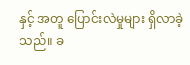နှင့် အတူ ပြောင်းလဲမှုများ ရှိလာခဲ့သည်။ ခ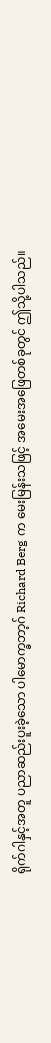ရိုက်ဂါနှင့်အတူ ပညာဆည်းပူးခဲ့သော ပါမောက္ခဘာ့ဂ် Richard Berg က မေးမြန်းသဖြင့် အမေးအဖြေတစ်ခုတွင် ဤသို့ပါသည်။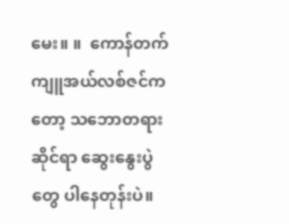မေး။ ။  ကောန်တက်ကျူအယ်လစ်ဇင်ကတော့ သဘောတရားဆိုင်ရာ ဆွေးနွေးပွဲတွေ ပါနေတုန်းပဲ။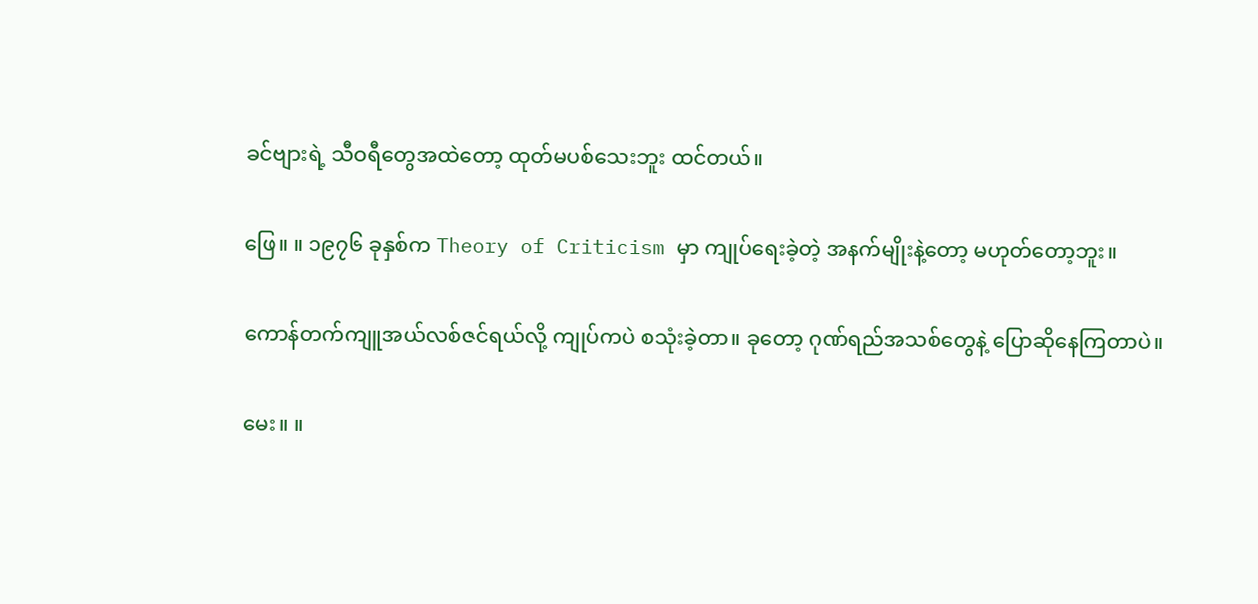ခင်ဗျားရဲ့ သီဝရီတွေအထဲတော့ ထုတ်မပစ်သေးဘူး ထင်တယ်။

ဖြေ။ ။ ၁၉၇၆ ခုနှစ်က Theory of Criticism မှာ ကျုပ်ရေးခဲ့တဲ့ အနက်မျိုးနဲ့တော့ မဟုတ်တော့ဘူး။

ကောန်တက်ကျူအယ်လစ်ဇင်ရယ်လို့ ကျုပ်ကပဲ စသုံးခဲ့တာ။ ခုတော့ ဂုဏ်ရည်အသစ်တွေနဲ့ ပြောဆိုနေကြတာပဲ။

မေး။ ။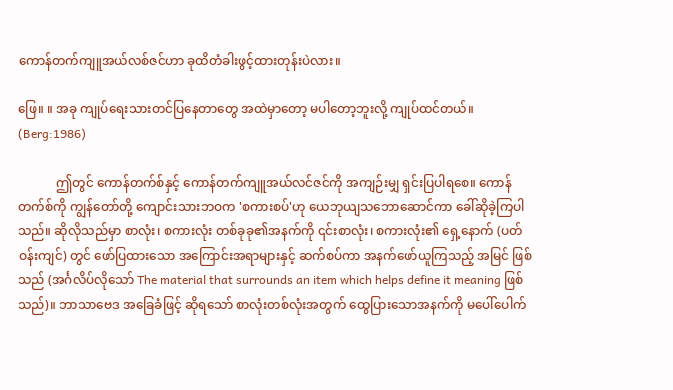ကောန်တက်ကျူအယ်လစ်ဇင်ဟာ ခုထိတံခါးဖွင့်ထားတုန်းပဲလား။

ဖြေ။ ။ အခု ကျုပ်ရေးသားတင်ပြနေတာတွေ အထဲမှာတော့ မပါတော့ဘူးလို့ ကျုပ်ထင်တယ်။ (Berg:1986)

            ဤတွင် ကောန်တက်စ်နှင့် ကောန်တက်ကျူအယ်လင်ဇင်ကို အကျဉ်းမျှ ရှင်းပြပါရစေ။ ကောန်တက်စ်ကို ကျွန်တော်တို့ ကျောင်းသားဘဝက 'စကားစပ်'ဟု ယေဘုယျသဘောဆောင်ကာ ခေါ်ဆိုခဲ့ကြပါသည်။ ဆိုလိုသည်မှာ စာလုံး၊ စကားလုံး တစ်ခုခု၏အနက်ကို ၎င်းစာလုံး၊ စကားလုံး၏ ရှေ့နောက် (ပတ်ဝန်းကျင်) တွင် ဖော်ပြထားသော အကြောင်းအရာများနှင့် ဆက်စပ်ကာ အနက်ဖော်ယူကြသည့် အမြင် ဖြစ်သည် (အင်္ဂလိပ်လိုသော် The material that surrounds an item which helps define it meaning ဖြစ်သည်)။ ဘာသာဗေဒ အခြေခံဖြင့် ဆိုရသော် စာလုံးတစ်လုံးအတွက် ထွေပြားသောအနက်ကို မပေါ်ပေါက်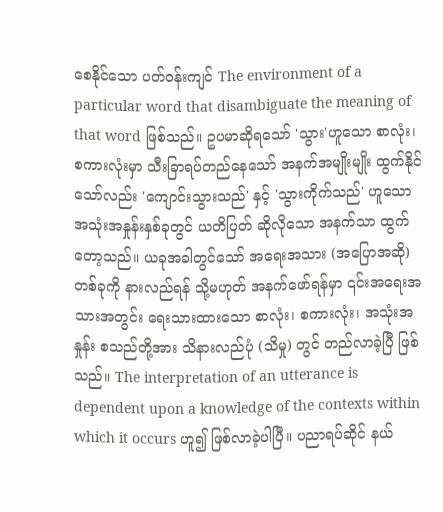စေနိုင်သော ပတ်ဝန်းကျင် The environment of a particular word that disambiguate the meaning of that word ဖြစ်သည်။ ဥပမာဆိုရသော် 'သွား'ဟူသော စာလုံး၊ စကားလုံးမှာ သီးခြာရပ်တည်နေသော် အနက်အမျိုးမျိုး ထွက်နိုင်သော်လည်း 'ကျောင်းသွားသည်' နှင့် 'သွားကိုက်သည်' ဟူသော အသုံးအနှုန်းနှစ်ခုတွင် ယတိပြတ် ဆိုလိုသော အနက်သာ ထွက်တော့သည်။ ယခုအခါတွင်သော် အရေးအသား (အပြောအဆို) တစ်ခုကို နားလည်ရန် သို့မဟုတ် အနက်ဖော်ရန်မှာ ၎င်းအရေးအသားအတွင်း ရေးသားထားသော စာလုံး၊ စကားလုံး၊ အသုံးအနှုန်း စသည်တို့အား သိနားလည်ပုံ (သိမှု) တွင် တည်လာခဲ့ပြီ ဖြစ်သည်။ The interpretation of an utterance is dependent upon a knowledge of the contexts within which it occurs ဟူ၍ ဖြစ်လာခဲ့ပါပြီ။ ပညာရပ်ဆိုင် နယ်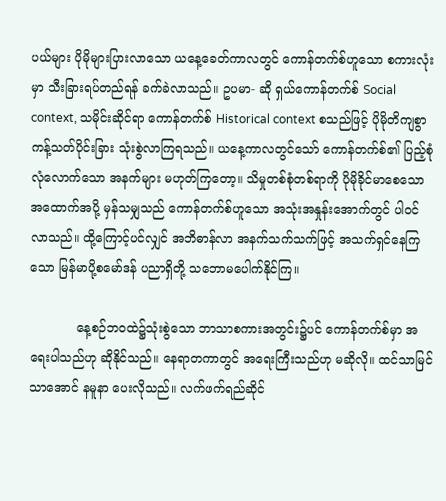ပယ်များ ပိုမိုများပြားလာသော ယနေ့ခေတ်ကာလတွင် ကောန်တက်စ်ဟူသော စကားလုံးမှာ သီးခြားရပ်တည်ရန် ခက်ခဲလာသည်။ ဥပမာ- ဆို ရှယ်ကောန်တက်စ် Social context, သမိုင်းဆိုင်ရာ ကောန်တက်စ် Historical context စသည်ဖြင့် ပိုမိုတိကျစွာ ကန့်သတ်ပိုင်းခြား သုံးစွဲလာကြရသည်။ ယနေ့ကာလတွင်သော် ကောန်တက်စ်၏ ပြည့်စုံလုံလောက်သော အနက်များ မဟုတ်ကြတော့။ သိမှုတစ်စုံတစ်ရာကို ပိုမိုခိုင်မာစေသော အထောက်အပို့ မှန်သမျှသည် ကောန်တက်စ်ဟူသော အသုံးအနှုန်းအောက်တွင် ပါဝင်လာသည်။ ထို့ကြောင့်ပင်လျှင် အဘိဓာန်လာ အနက်သက်သက်ဖြင့် အသက်ရှင်နေကြသော မြန်မာပို့စမော်ဒန် ပညာရှိတို့ သဘောမပေါက်နိုင်ကြ။

            နေ့စဉ်ဘဝထဲ၌သုံးစွဲသော ဘာသာစကားအတွင်း၌ပင် ကောန်တက်စ်မှာ အရေးပါသည်ဟု ဆိုနိုင်သည်။ နေရာတကာတွင် အရေးကြီးသည်ဟု မဆိုလို။ ထင်သာမြင်သာအောင် နမူနာ ပေးလိုသည်။ လက်ဖက်ရည်ဆိုင်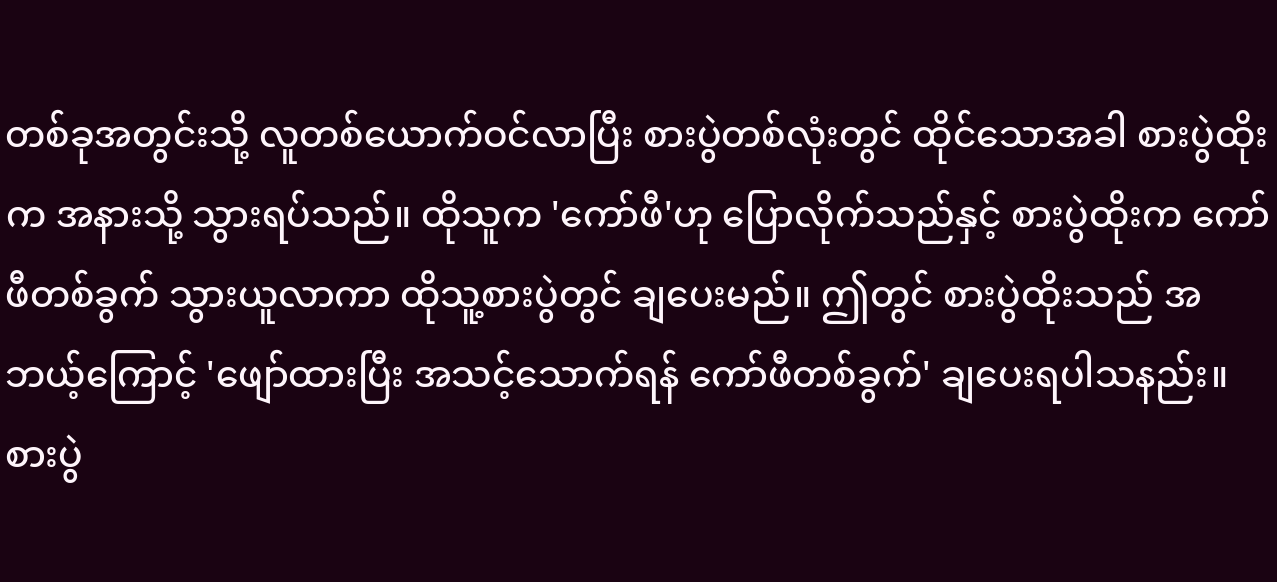တစ်ခုအတွင်းသို့ လူတစ်ယောက်ဝင်လာပြီး စားပွဲတစ်လုံးတွင် ထိုင်သောအခါ စားပွဲထိုးက အနားသို့ သွားရပ်သည်။ ထိုသူက 'ကော်ဖီ'ဟု ပြောလိုက်သည်နှင့် စားပွဲထိုးက ကော်ဖီတစ်ခွက် သွားယူလာကာ ထိုသူ့စားပွဲတွင် ချပေးမည်။ ဤတွင် စားပွဲထိုးသည် အဘယ့်ကြောင့် 'ဖျော်ထားပြီး အသင့်သောက်ရန် ကော်ဖီတစ်ခွက်' ချပေးရပါသနည်း။ စားပွဲ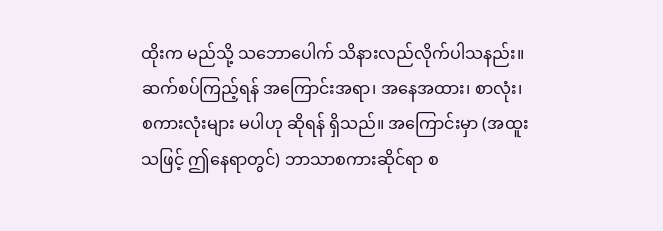ထိုးက မည်သို့ သဘောပေါက် သိနားလည်လိုက်ပါသနည်း။ ဆက်စပ်ကြည့်ရန် အကြောင်းအရာ၊ အနေအထား၊ စာလုံး၊ စကားလုံးများ မပါဟု ဆိုရန် ရှိသည်။ အကြောင်းမှာ (အထူးသဖြင့် ဤနေရာတွင်) ဘာသာစကားဆိုင်ရာ စ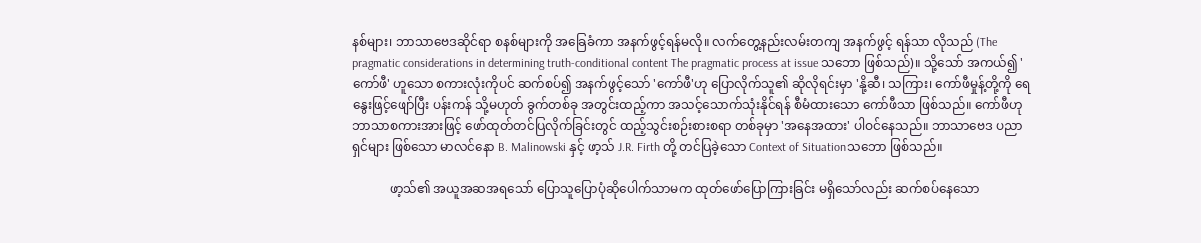နစ်များ၊ ဘာသာဗေဒဆိုင်ရာ စနစ်များကို အခြေခံကာ အနက်ဖွင့်ရန်မလို။ လက်တွေ့နည်းလမ်းတကျ အနက်ဖွင့် ရန်သာ လိုသည် (The pragmatic considerations in determining truth-conditional content The pragmatic process at issue သဘော ဖြစ်သည်)။ သို့သော် အကယ်၍ 'ကော်ဖီ' ဟူသော စကားလုံးကိုပင် ဆက်စပ်၍ အနက်ဖွင့်သော် 'ကော်ဖီ'ဟု ပြောလိုက်သူ၏ ဆိုလိုရင်းမှာ 'နို့ဆီ၊ သကြား၊ ကော်ဖီမှုန့်တို့ကို ရေနွေးဖြင့်ဖျော်ပြီး ပန်းကန် သို့မဟုတ် ခွက်တစ်ခု အတွင်းထည့်ကာ အသင့်သောက်သုံးနိုင်ရန် စီမံထားသော ကော်ဖီသာ ဖြစ်သည်။ ကော်ဖီဟု ဘာသာစကားအားဖြင့် ဖော်ထုတ်တင်ပြလိုက်ခြင်းတွင် ထည့်သွင်းစဉ်းစားစရာ တစ်ခုမှာ 'အနေအထား' ပါဝင်နေသည်။ ဘာသာဗေဒ ပညာရှင်များ ဖြစ်သော မာလင်နော B. Malinowski နှင့် ဖာ့သ် J.R. Firth တို့ တင်ပြခဲ့သော Context of Situationသဘော ဖြစ်သည်။

            ဖာ့သ်၏ အယူအဆအရသော် ပြောသူပြောပုံဆိုပေါက်သာမက ထုတ်ဖော်ပြောကြားခြင်း မရှိသော်လည်း ဆက်စပ်နေသော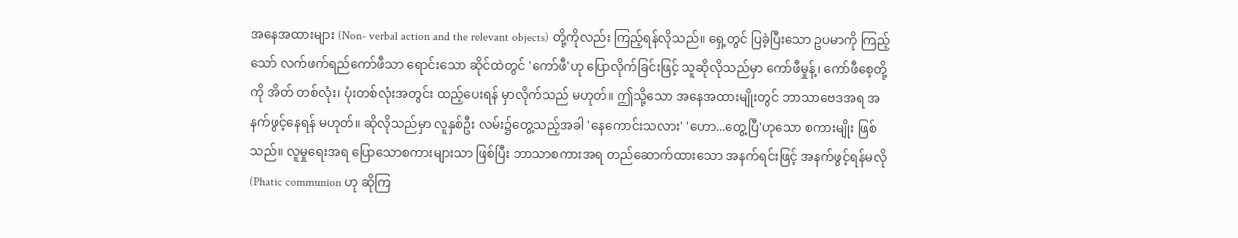အနေအထားများ (Non- verbal action and the relevant objects) တို့ကိုလည်း ကြည့်ရန်လိုသည်။ ရှေ့တွင် ပြခဲ့ပြီးသော ဥပမာကို ကြည့်သော် လက်ဖက်ရည်ကော်ဖီသာ ရောင်းသော ဆိုင်ထဲတွင် 'ကော်ဖီ'ဟု ပြောလိုက်ခြင်းဖြင့် သူဆိုလိုသည်မှာ ကော်ဖီမှုန့်၊ ကော်ဖီစေ့တို့ကို အိတ် တစ်လုံး၊ ပုံးတစ်လုံးအတွင်း ထည့်ပေးရန် မှာလိုက်သည် မဟုတ်။ ဤသို့သော အနေအထားမျိုးတွင် ဘာသာဗေဒအရ အနက်ဖွင့်နေရန် မဟုတ်။ ဆိုလိုသည်မှာ လူနှစ်ဦး လမ်း၌တွေ့သည့်အခါ 'နေကောင်းသလား' 'ဟော...တွေ့ပြီ'ဟုသော စကားမျိုး ဖြစ်သည်။ လူမှုရေးအရ ပြောသောစကားများသာ ဖြစ်ပြီး ဘာသာစကားအရ တည်ဆောက်ထားသော အနက်ရင်းဖြင့် အနက်ဖွင့်ရန်မလို (Phatic communion ဟု ဆိုကြ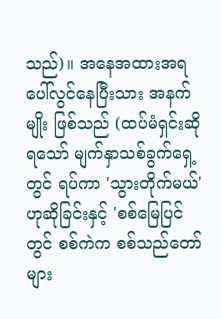သည်)။ အနေအထားအရ ပေါ်လွင်နေပြီးသား အနက်မျိုး ဖြစ်သည် (ထပ်မံရှင်းဆိုရသော် မျက်နှာသစ်ခွက်ရှေ့တွင် ရပ်ကာ 'သွားတိုက်မယ်' ဟုဆိုခြင်းနှင့် 'စစ်မြေပြင်တွင် စစ်ကဲက စစ်သည်တော်များ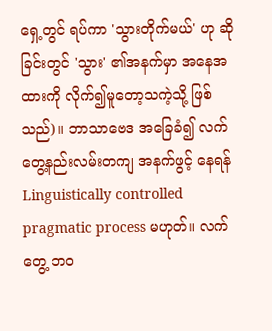ရှေ့တွင် ရပ်ကာ 'သွားတိုက်မယ်' ဟု ဆိုခြင်းတွင် 'သွား' ၏အနက်မှာ အနေအထားကို လိုက်၍မူတော့သကဲ့သို့ ဖြစ်သည်)။ ဘာသာဗေဒ အခြေခံ၍ လက်တွေ့နည်းလမ်းတကျ အနက်ဖွင့် နေရန် Linguistically controlled pragmatic process မဟုတ်။ လက်တွေ့ ဘဝ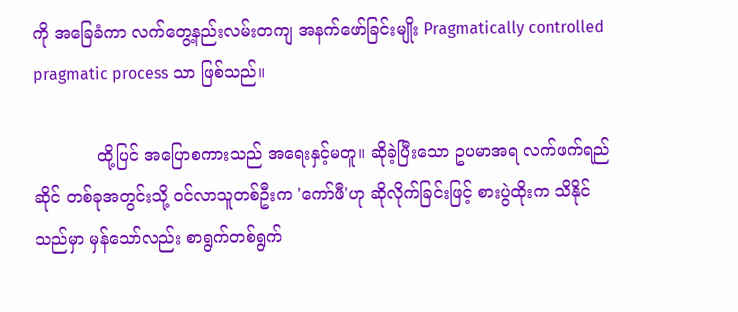ကို အခြေခံကာ လက်တွေ့နည်းလမ်းတကျ အနက်ဖော်ခြင်းမျိုး Pragmatically controlled pragmatic process သာ ဖြစ်သည်။

            ထို့ပြင် အပြောစကားသည် အရေးနှင့်မတူ။ ဆိုခဲ့ပြီးသော ဥပမာအရ လက်ဖက်ရည်ဆိုင် တစ်ခုအတွင်းသို့ ဝင်လာသူတစ်ဦးက 'ကော်ဖီ'ဟု ဆိုလိုက်ခြင်းဖြင့် စားပွဲထိုးက သိနိုင်သည်မှာ မှန်သော်လည်း စာရွက်တစ်ရွက်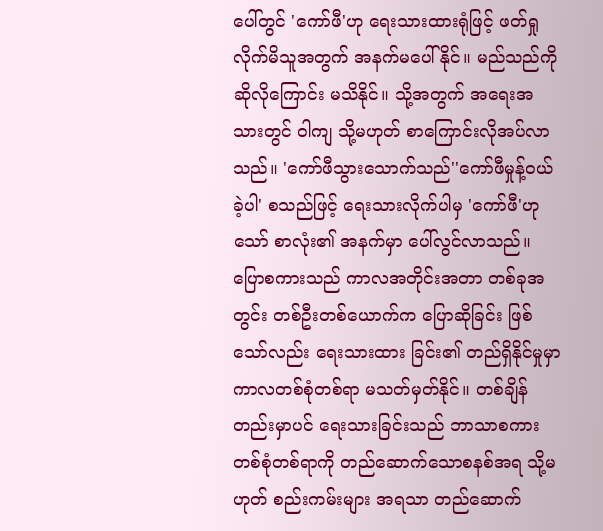ပေါ်တွင် 'ကော်ဖီ'ဟု ရေးသားထားရုံဖြင့် ဖတ်ရှုလိုက်မိသူအတွက် အနက်မပေါ်နိုင်။ မည်သည်ကို ဆိုလိုကြောင်း မသိနိုင်။ သို့အတွက် အရေးအသားတွင် ဝါကျ သို့မဟုတ် စာကြောင်းလိုအပ်လာသည်။ 'ကော်ဖီသွားသောက်သည်''ကော်ဖီမှုန့်ဝယ်ခဲ့ပါ' စသည်ဖြင့် ရေးသားလိုက်ပါမှ 'ကော်ဖီ'ဟုသော် စာလုံး၏ အနက်မှာ ပေါ်လွင်လာသည်။ ပြောစကားသည် ကာလအတိုင်းအတာ တစ်ခုအတွင်း တစ်ဦးတစ်ယောက်က ပြောဆိုခြင်း ဖြစ်သော်လည်း ရေးသားထား ခြင်း၏ တည်ရှိနိုင်မှုမှာ ကာလတစ်စုံတစ်ရာ မသတ်မှတ်နိုင်။ တစ်ချိန်တည်းမှာပင် ရေးသားခြင်းသည် ဘာသာစကား တစ်စုံတစ်ရာကို တည်ဆောက်သောစနစ်အရ သို့မဟုတ် စည်းကမ်းများ အရသာ တည်ဆောက်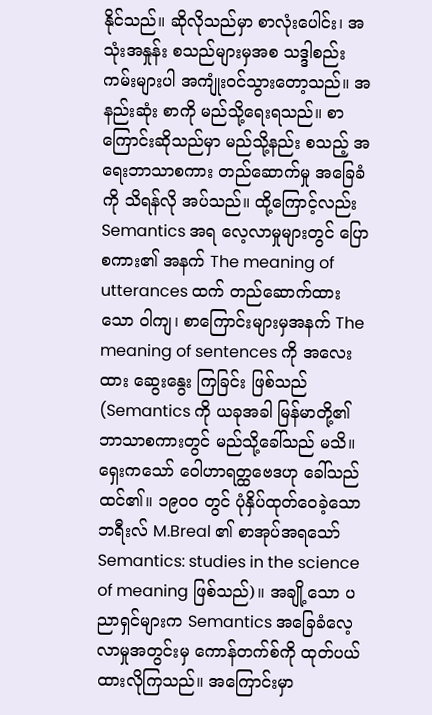နိုင်သည်။ ဆိုလိုသည်မှာ စာလုံးပေါင်း၊ အသုံးအနှုန်း စသည်များမှအစ သဒ္ဒါစည်းကမ်းများပါ အကျုံးဝင်သွားတော့သည်။ အနည်းဆုံး စာကို မည်သို့ရေးရသည်။ စာကြောင်းဆိုသည်မှာ မည်သို့နည်း စသည့် အရေးဘာသာစကား တည်ဆောက်မှု အခြေခံကို သိရန်လို အပ်သည်။ ထို့ကြောင့်လည်း Semantics အရ လေ့လာမှုများတွင် ပြောစကား၏ အနက် The meaning of utterances ထက် တည်ဆောက်ထားသော ဝါကျ၊ စာကြောင်းများမှအနက် The meaning of sentences ကို အလေးထား ဆွေးနွေး ကြခြင်း ဖြစ်သည် (Semantics ကို ယခုအခါ မြန်မာတို့၏ ဘာသာစကားတွင် မည်သို့ခေါ်သည် မသိ။ ရှေးကသော် ဝေါဟာရတ္ထဗေဒဟု ခေါ်သည်ထင်၏။ ၁၉ဝဝ တွင် ပုံနှိပ်ထုတ်ဝေခဲ့သော ဘရီးလ် M.Breal ၏ စာအုပ်အရသော် Semantics: studies in the science of meaning ဖြစ်သည်)။ အချို့သော ပညာရှင်များက Semantics အခြေခံလေ့လာမှုအတွင်းမှ ကောန်တက်စ်ကို ထုတ်ပယ်ထားလိုကြသည်။ အကြောင်းမှာ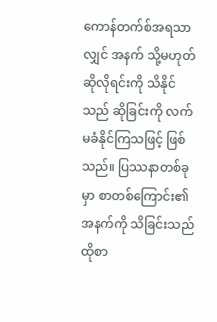ကောန်တက်စ်အရသာလျှင် အနက် သို့မဟုတ် ဆိုလိုရင်းကို သိနိုင်သည် ဆိုခြင်းကို လက်မခံနိုင်ကြသဖြင့် ဖြစ်သည်။ ပြဿနာတစ်ခုမှာ စာတစ်ကြောင်း၏ အနက်ကို သိခြင်းသည် ထိုစာ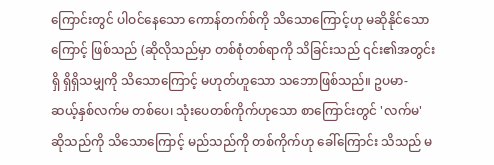ကြောင်းတွင် ပါဝင်နေသော ကောန်တက်စ်ကို သိသောကြောင့်ဟု မဆိုနိုင်သောကြောင့် ဖြစ်သည် (ဆိုလိုသည်မှာ တစ်စုံတစ်ရာကို သိခြင်းသည် ၎င်း၏အတွင်းရှိ ရှိရှိသမျှကို သိသောကြောင့် မဟုတ်ဟူသော သဘောဖြစ်သည်။ ဥပမာ- ဆယ့်နှစ်လက်မ တစ်ပေ၊ သုံးပေတစ်ကိုက်ဟုသော စာကြောင်းတွင် 'လက်မ' ဆိုသည်ကို သိသောကြောင့် မည်သည်ကို တစ်ကိုက်ဟု ခေါ်ကြောင်း သိသည် မ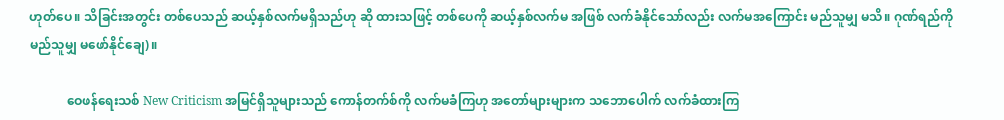ဟုတ်ပေ။ သိခြင်းအတွင်း တစ်ပေသည် ဆယ့်နှစ်လက်မရှိသည်ဟု ဆို ထားသဖြင့် တစ်ပေကို ဆယ့်နှစ်လက်မ အဖြစ် လက်ခံနိုင်သော်လည်း လက်မအကြောင်း မည်သူမျှ မသိ။ ဂုဏ်ရည်ကို မည်သူမျှ မဖော်နိုင်ချေ)။

            ဝေဖန်ရေးသစ် New Criticism အမြင်ရှိသူများသည် ကောန်တက်စ်ကို လက်မခံကြဟု အတော်များများက သဘောပေါက် လက်ခံထားကြ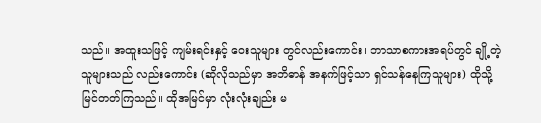သည်။ အထူးသဖြင့် ကျမ်းရင်းနှင့် ဝေးသူများ တွင်လည်းကောင်း၊ ဘာသာစကားအရပ်တွင် ချို့တဲ့သူများသည် လည်းကောင်း (ဆိုလိုသည်မှာ အဘိဓာန် အနက်ဖြင့်သာ ရှင်သန်နေကြသူများ) ထိုသို့မြင်တတ်ကြသည်။ ထိုအမြင်မှာ လုံးလုံးချည်း မ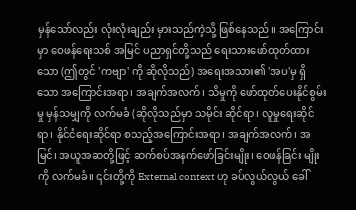မှန်သော်လည်း လုံးလုံးချည်း မှားသည်ကဲ့သို့ ဖြစ်နေသည်။ အကြောင်းမှာ ဝေဖန်ရေးသစ် အမြင် ပညာရှင်တို့သည် ရေးသားဖော်ထုတ်ထားသော (ဤတွင် 'ကဗျာ' ကို ဆိုလိုသည်) အရေးအသား၏ 'အပ'မှ ရှိသော အကြောင်းအရာ၊ အချက်အလက်၊ သိမှုကို ဖော်ထုတ်ပေးနိုင်စွမ်းမှု မှန်သမျှကို လက်မခံ (ဆိုလိုသည်မှာ သမိုင်း ဆိုင်ရာ၊ လူမှုရေးဆိုင်ရာ၊ နိုင်ငံရေးဆိုင်ရာ စသည့်အကြောင်းအရာ၊ အချက်အလက်၊ အမြင်၊ အယူအဆတို့ဖြင့် ဆက်စပ်အနက်ဖော်ခြင်းမျိုး၊ ဝေဖန်ခြင်း မျိုးကို လက်မခံ။ ၎င်းတို့ကို External context ဟု ခပ်လွယ်လွယ် ခေါ်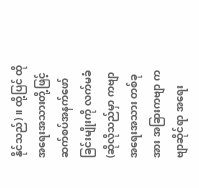နိုင်သည်)။ ထို့ပြင် ထိုအရေးအသားတို့ဖြင့် ဆက်စပ်အနက်ဖော်ခြင်းမျိုးကို လက်မခံ (ဆိုလိုသည်မှာ ကဗျာအရေးအသား တစ်ခုအား အခြားကဗျာ ကဗျာဆိုင်ရာ အရေး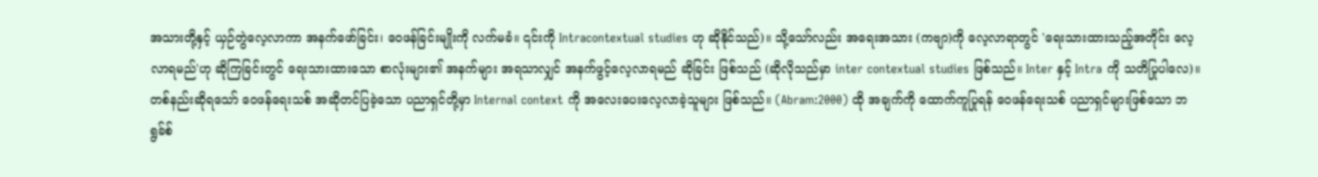အသားတို့နှင့် ယှဉ်တွဲလေ့လာကာ အနက်ဖော်ခြင်း၊ ဝေဖန်ခြင်းမျိုးကို လက်မခံ။ ၎င်းကို Intracontextual studies ဟု ဆိုနိုင်သည်)။ သို့သော်လည်း အရေးအသား (ကဗျာ)ကို လေ့လာရာတွင် 'ရေးသားထားသည့်အတိုင်း လေ့လာရမည်'ဟု ဆိုကြခြင်းတွင် ရေးသားထားသော စာလုံးများ၏ အနက်များ အရသာလျှင် အနက်ဖွင့်လေ့လာရမည် ဆိုခြင်း ဖြစ်သည် (ဆိုလိုသည်မှာ inter contextual studies ဖြစ်သည်။ Inter နှင့် Intra ကို သတိပြုပါလေ)။ တစ်နည်းဆိုရသော် ဝေဖန်ရေးသစ် အဆိုတင်ပြခဲ့သော ပညာရှင်တို့မှာ Internal context ကို အလေးပေးလေ့လာခဲ့သူများ ဖြစ်သည်။ (Abram:2000) ထို အချက်ကို ထောက်ကူပြုရန် ဝေဖန်ရေးသစ် ပညာရှင်များဖြစ်သော ဘရွခ်စ်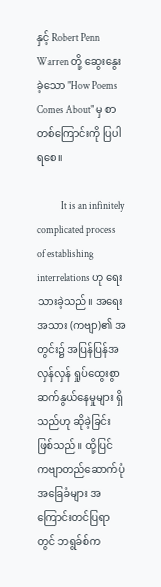နှင့် Robert Penn Warren တို့ ဆွေးနွေးခဲ့သော "How Poems Comes About" မှ စာတစ်ကြောင်းကို ပြပါရစေ။

            It is an infinitely complicated process of establishing interrelations ဟု ရေးသားခဲ့သည်။ အရေးအသား (ကဗျာ)၏ အတွင်း၌ အပြန်ပြန်အလှန်လှန် ရှုပ်ထွေးစွာ ဆက်နွယ်နေမှုများ ရှိသည်ဟု ဆိုခဲ့ခြင်း ဖြစ်သည်။ ထို့ပြင် ကဗျာတည်ဆောက်ပုံ အခြေခံများ အကြောင်းတင်ပြရာတွင် ဘရွခ်စ်က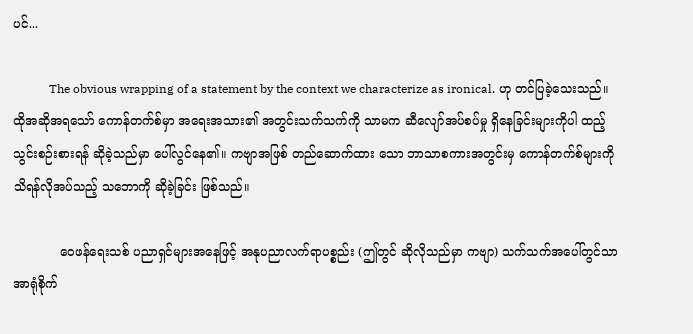ပင်...

            The obvious wrapping of a statement by the context we characterize as ironical. ဟု တင်ပြခဲ့သေးသည်။ ထိုအဆိုအရသော် ကောန်တက်စ်မှာ အရေးအသား၏ အတွင်းသက်သက်ကို သာမက ဆီလျော်အပ်စပ်မှု ရှိနေခြင်းများကိုပါ ထည့်သွင်းစဉ်းစားရန် ဆိုခဲ့သည်မှာ ပေါ်လွင်နေ၏။ ကဗျာအဖြစ် တည်ဆောက်ထား သော ဘာသာစကားအတွင်းမှ ကောန်တက်စ်များကို သိရန်လိုအပ်သည့် သဘောကို ဆိုခဲ့ခြင်း ဖြစ်သည်။

            ဝေဖန်ရေးသစ် ပညာရှင်များအနေဖြင့် အနုပညာလက်ရာပစ္စည်း (ဤတွင် ဆိုလိုသည်မှာ ကဗျာ) သက်သက်အပေါ်တွင်သာ အာရုံစိုက်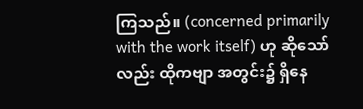ကြသည်။ (concerned primarily with the work itself) ဟု ဆိုသော်လည်း ထိုကဗျာ အတွင်း၌ ရှိနေ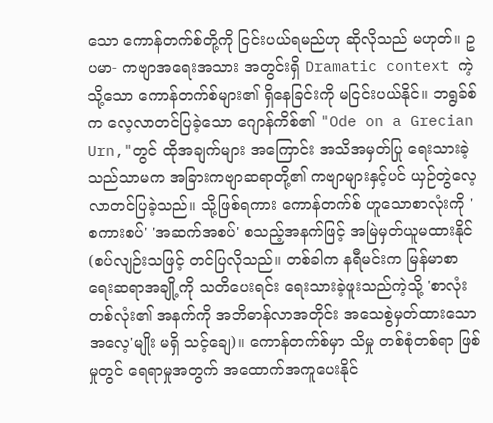သော ကောန်တက်စ်တို့ကို ငြင်းပယ်ရမည်ဟု ဆိုလိုသည် မဟုတ်။ ဥပမာ- ကဗျာအရေးအသား အတွင်းရှိ Dramatic context ကဲ့သို့သော ကောန်တက်စ်များ၏ ရှိနေခြင်းကို မငြင်းပယ်နိုင်။ ဘရွခ်စ်က လေ့လာတင်ပြခဲ့သော ဂျောန်ကိစ်၏ "Ode on a Grecian Urn,"တွင် ထိုအချက်များ အကြောင်း အသိအမှတ်ပြု ရေးသားခဲ့သည်သာမက အခြားကဗျာဆရာတို့၏ ကဗျာများနှင့်ပင် ယှဉ်တွဲလေ့လာတင်ပြခဲ့သည်။ သို့ဖြစ်ရကား ကောန်တက်စ် ဟူသောစာလုံးကို 'စကားစပ်' 'အဆက်အစပ်' စသည့်အနက်ဖြင့် အမြဲမှတ်ယူမထားနိုင် (စပ်လျဉ်းသဖြင့် တင်ပြလိုသည်။ တစ်ခါက နရီမင်းက မြန်မာစာရေးဆရာအချို့ကို သတိပေးရင်း ရေးသားခဲ့ဖူးသည်ကဲ့သို့ 'စာလုံးတစ်လုံး၏ အနက်ကို အဘိဓာန်လာအတိုင်း အသေစွဲမှတ်ထားသောအလေ့'မျိုး မရှိ သင့်ချေ)။ ကောန်တက်စ်မှာ သိမှု တစ်စုံတစ်ရာ ဖြစ်မှုတွင် ရေရာမှုအတွက် အထောက်အကူပေးနိုင်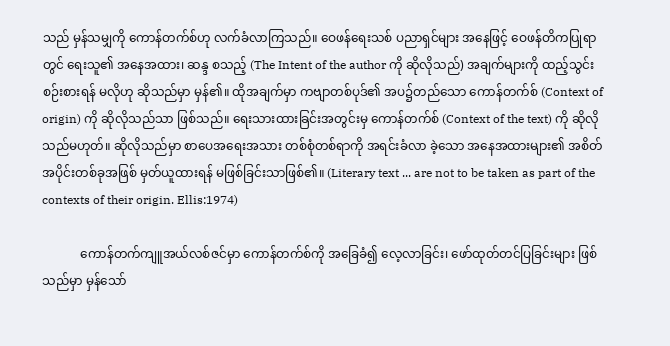သည် မှန်သမျှကို ကောန်တက်စ်ဟု လက်ခံလာကြသည်။ ဝေဖန်ရေးသစ် ပညာရှင်များ အနေဖြင့် ဝေဖန်တိကပြုရာတွင် ရေးသူ၏ အနေအထား၊ ဆန္ဒ စသည့် (The Intent of the author ကို ဆိုလိုသည်) အချက်များကို ထည့်သွင်းစဉ်းစားရန် မလိုဟု ဆိုသည်မှာ မှန်၏။ ထိုအချက်မှာ ကဗျာတစ်ပုဒ်၏ အပ၌တည်သော ကောန်တက်စ် (Context of origin) ကို ဆိုလိုသည်သာ ဖြစ်သည်။ ရေးသားထားခြင်းအတွင်းမှ ကောန်တက်စ် (Context of the text) ကို ဆိုလိုသည်မဟုတ်။ ဆိုလိုသည်မှာ စာပေအရေးအသား တစ်စုံတစ်ရာကို အရင်းခံလာ ခဲ့သော အနေအထားများ၏ အစိတ်အပိုင်းတစ်ခုအဖြစ် မှတ်ယူထားရန် မဖြစ်ခြင်းသာဖြစ်၏။ (Literary text ... are not to be taken as part of the contexts of their origin. Ellis:1974)

            ကောန်တက်ကျူအယ်လစ်ဇင်မှာ ကောန်တက်စ်ကို အခြေခံ၍ လေ့လာခြင်း၊ ဖော်ထုတ်တင်ပြခြင်းများ ဖြစ်သည်မှာ မှန်သော်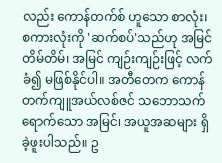လည်း ကောန်တက်စ် ဟူသော စာလုံး၊ စကားလုံးကို 'ဆက်စပ်'သည်ဟု အမြင်တိမ်တိမ်၊ အမြင် ကျဉ်းကျဉ်းဖြင့် လက်ခံ၍ မဖြစ်နိုင်ပါ။ အတီတေက ကောန်တက်ကျူအယ်လစ်ဇင် သဘောသက်ရောက်သော အမြင်၊ အယူအဆများ ရှိခဲ့ဖူးပါသည်။ ဥ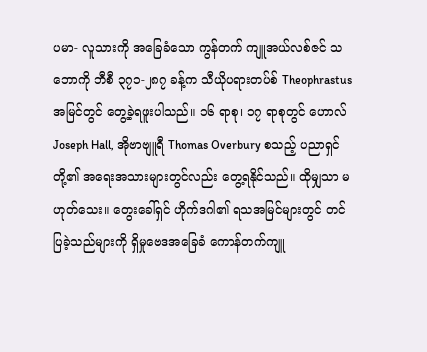ပမာ- လူသားကို အခြေခံသော ကွန်တက် ကျူအယ်လစ်ဇင် သဘောကို ဘီစီ ၃၇၁-၂၈၇ ခန့်က သီယိုပရားတပ်စ် Theophrastus အမြင်တွင် တွေ့ခဲ့ရဖူးပါသည်။ ၁၆ ရာစု၊ ၁၇ ရာစုတွင် ဟောလ် Joseph Hall, အိုဗာဗျူရီ Thomas Overbury စသည့် ပညာရှင်တို့၏ အရေးအသားများတွင်လည်း တွေ့ရနိုင်သည်။ ထိုမျှသာ မဟုတ်သေး။ တွေးခေါ်ရှင် ဟိုက်ဒဂါ၏ ရသအမြင်များတွင် တင်ပြခဲ့သည်များကို ရှိမှုဗေဒအခြေခံ ကောန်တက်ကျူ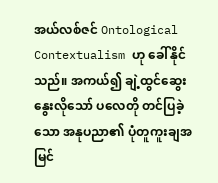အယ်လစ်ဇင် Ontological Contextualism ဟု ခေါ်နိုင်သည်။ အကယ်၍ ချဲ့ထွင်ဆွေးနွေးလိုသော် ပလေတို တင်ပြခဲ့သော အနုပညာ၏ ပုံတူကူးချအမြင်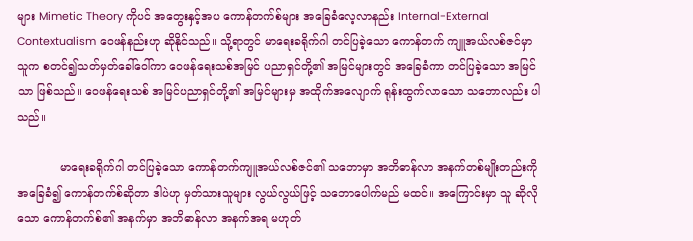များ Mimetic Theory ကိုပင် အတွေးနှင့်အပ ကောန်တက်စ်များ အခြေခံလေ့လာနည်း Internal-External Contextualism ဝေဖန်နည်းဟု ဆိုနိုင်သည်။ သို့ရာတွင် မာရေးခရိုက်ဂါ တင်ပြခဲ့သော ကောန်တက် ကျူအယ်လစ်ဇင်မှာ သူက စတင်၍သတ်မှတ်ခေါ်ဝေါ်ကာ ဝေဖန်ရေးသစ်အမြင် ပညာရှင်တို့၏ အမြင်များတွင် အခြေခံကာ တင်ပြခဲ့သော အမြင်သာ ဖြစ်သည်။ ဝေဖန်ရေးသစ် အမြင်ပညာရှင်တို့၏ အမြင်များမှ အထိုက်အလျောက် ရုန်းထွက်လာသော သဘောလည်း ပါသည်။

            မာရေးခရိုက်ဂါ တင်ပြခဲ့သော ကောန်တက်ကျူအယ်လစ်ဇင်၏ သဘောမှာ အဘိဓာန်လာ အနက်တစ်မျိုးတည်းကို အခြေခံ၍ ကောန်တက်စ်ဆိုတာ ဒါပဲဟု မှတ်သားသူများ လွယ်လွယ်ဖြင့် သဘောပေါက်မည် မထင်။ အကြောင်းမှာ သူ ဆိုလိုသော ကောန်တက်စ်၏ အနက်မှာ အဘိဓာန်လာ အနက်အရ မဟုတ်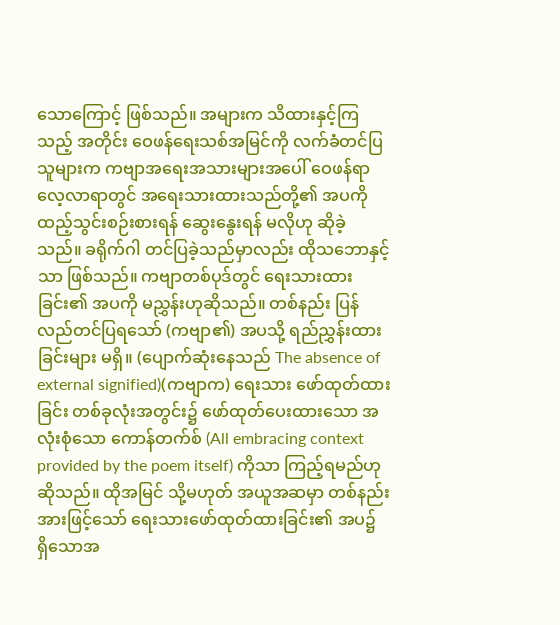သောကြောင့် ဖြစ်သည်။ အများက သိထားနှင့်ကြသည့် အတိုင်း ဝေဖန်ရေးသစ်အမြင်ကို လက်ခံတင်ပြသူများက ကဗျာအရေးအသားများအပေါ် ဝေဖန်ရာ လေ့လာရာတွင် အရေးသားထားသည်တို့၏ အပကို ထည့်သွင်းစဉ်းစားရန် ဆွေးနွေးရန် မလိုဟု ဆိုခဲ့သည်။ ခရိုက်ဂါ တင်ပြခဲ့သည်မှာလည်း ထိုသဘောနှင့်သာ ဖြစ်သည်။ ကဗျာတစ်ပုဒ်တွင် ရေးသားထားခြင်း၏ အပကို မညွှန်းဟုဆိုသည်။ တစ်နည်း ပြန်လည်တင်ပြရသော် (ကဗျာ၏) အပသို့ ရည်ညွှန်းထားခြင်းများ မရှိ။ (ပျောက်ဆုံးနေသည် The absence of external signified)(ကဗျာက) ရေးသား ဖော်ထုတ်ထားခြင်း တစ်ခုလုံးအတွင်း၌ ဖော်ထုတ်ပေးထားသော အလုံးစုံသော ကောန်တက်စ် (All embracing context provided by the poem itself) ကိုသာ ကြည့်ရမည်ဟု ဆိုသည်။ ထိုအမြင် သို့မဟုတ် အယူအဆမှာ တစ်နည်းအားဖြင့်သော် ရေးသားဖော်ထုတ်ထားခြင်း၏ အပ၌ ရှိသောအ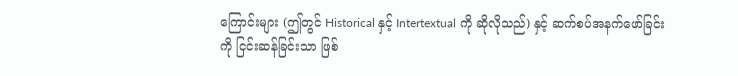ကြောင်းများ (ဤတွင် Historical နှင့် Intertextual ကို ဆိုလိုသည်) နှင့် ဆက်စပ်အနက်ဖော်ခြင်းကို ငြင်းဆန်ခြင်းသာ ဖြစ်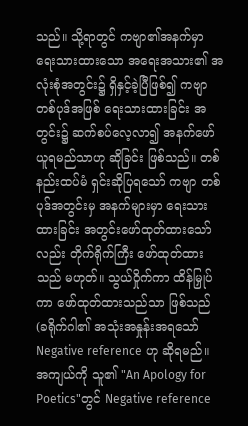သည်။ သို့ရာတွင် ကဗျာ၏အနက်မှာ ရေးသားထားသော အရေးအသား၏ အလုံးစုံအတွင်း၌ ရှိနှင့်ခဲ့ပြီဖြစ်၍ ကဗျာတစ်ပုဒ်အဖြစ် ရေးသားထားခြင်း အတွင်း၌ ဆက်စပ်လေ့လာ၍ အနက်ဖော်ယူရမည်သာဟု ဆိုခြင်း ဖြစ်သည်။ တစ်နည်းထပ်မံ ရှင်းဆိုပြရသော် ကဗျာ တစ်ပုဒ်အတွင်းမှ အနက်များမှာ ရေးသားထားခြင်း အတွင်းဖော်ထုတ်ထားသော်လည်း တိုက်ရိုက်ကြီး ဖော်ထုတ်ထားသည် မဟုတ်။ သွယ်ဝှိုက်ကာ ထိန်မြှုပ်ကာ ဖော်ထုတ်ထားသည်သာ ဖြစ်သည် (ခရိုက်ဂါ၏ အသုံးအနှုန်းအရသော် Negative reference ဟု ဆိုရမည်။ အကျယ်ကို သူ၏ "An Apology for Poetics"တွင် Negative reference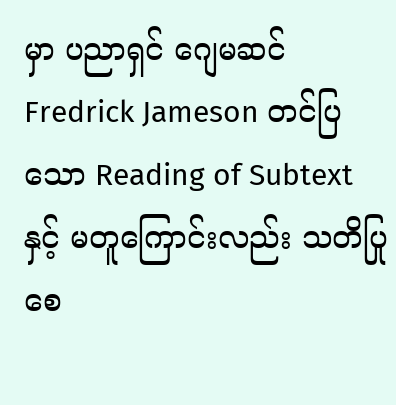မှာ ပညာရှင် ဂျေမဆင် Fredrick Jameson တင်ပြသော Reading of Subtext နှင့် မတူကြောင်းလည်း သတိပြုစေ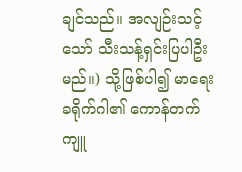ချင်သည်။ အလျဉ်းသင့်သော် သီးသန့်ရှင်းပြပါဦးမည်။) သို့ဖြစ်ပါ၍ မာရေးခရိုက်ဂါ၏ ကောန်တက်ကျူ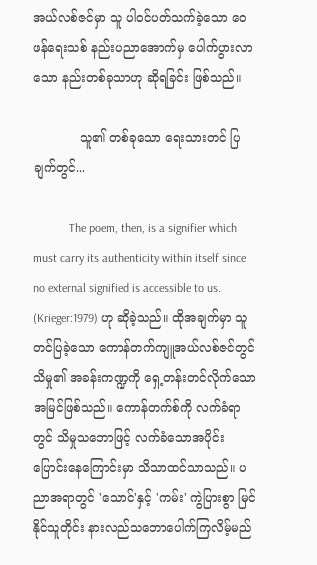အယ်လစ်ဇင်မှာ သူ ပါဝင်ပတ်သက်ခဲ့သော ဝေဖန်ရေးသစ် နည်းပညာအောက်မှ ပေါက်ပွားလာသော နည်းတစ်ခုသာဟု ဆိုရခြင်း ဖြစ်သည်။

            သူ၏ တစ်ခုသော ရေးသားတင် ပြချက်တွင်...

            The poem, then, is a signifier which must carry its authenticity within itself since no external signified is accessible to us. (Krieger:1979) ဟု ဆိုခဲ့သည်။ ထိုအချက်မှာ သူ တင်ပြခဲ့သော ကောန်တက်ကျူအယ်လစ်ဇင်တွင် သိမှု၏ အခန်းကဏ္ဍကို ရှေ့တန်းတင်လိုက်သော အမြင်ဖြစ်သည်။ ကောန်တက်စ်ကို လက်ခံရာတွင် သိမှုသဘောဖြင့် လက်ခံသောအပိုင်း ပြောင်းနေကြောင်းမှာ သိသာထင်သာသည်။ ပညာအရာတွင် 'သောင်'နှင့် 'ကမ်း' ကွဲပြားစွာ မြင်နိုင်သူတိုင်း နားလည်သဘောပေါက်ကြလိမ့်မည်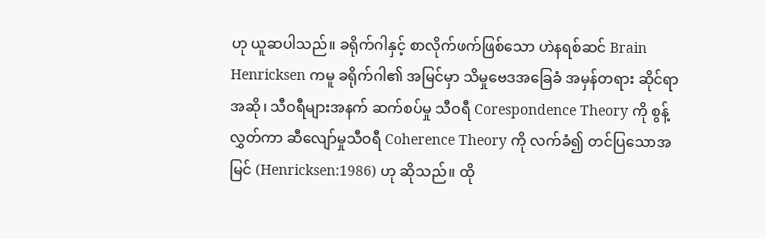ဟု ယူဆပါသည်။ ခရိုက်ဂါနှင့် စာလိုက်ဖက်ဖြစ်သော ဟဲနရစ်ဆင် Brain Henricksen ကမူ ခရိုက်ဂါ၏ အမြင်မှာ သိမှုဗေဒအခြေခံ အမှန်တရား ဆိုင်ရာ အဆို၊ သီဝရီများအနက် ဆက်စပ်မှု သီဝရီ Corespondence Theory ကို စွန့်လွှတ်ကာ ဆီလျော်မှုသီဝရီ Coherence Theory ကို လက်ခံ၍ တင်ပြသောအမြင် (Henricksen:1986) ဟု ဆိုသည်။ ထို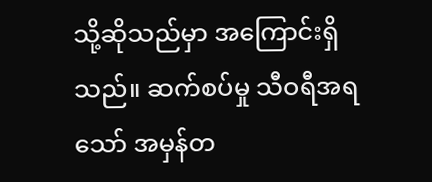သို့ဆိုသည်မှာ အကြောင်းရှိသည်။ ဆက်စပ်မှု သီဝရီအရသော် အမှန်တ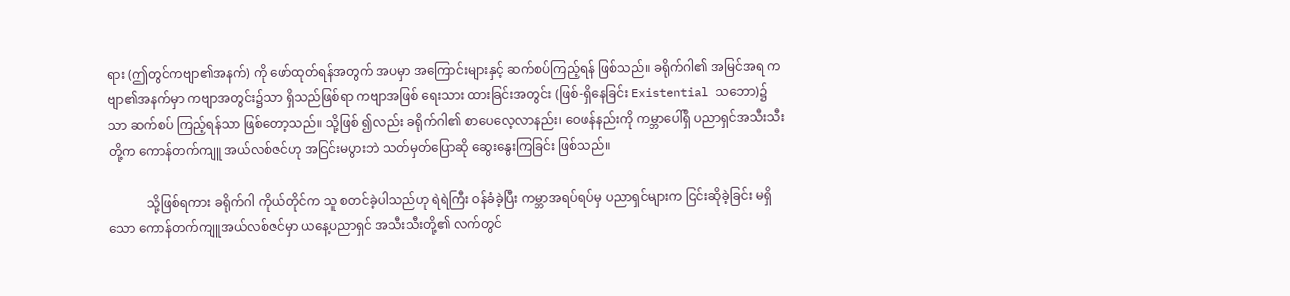ရား (ဤတွင်ကဗျာ၏အနက်) ကို ဖော်ထုတ်ရန်အတွက် အပမှာ အကြောင်းများနှင့် ဆက်စပ်ကြည့်ရန် ဖြစ်သည်။ ခရိုက်ဂါ၏ အမြင်အရ ကဗျာ၏အနက်မှာ ကဗျာအတွင်း၌သာ ရှိသည်ဖြစ်ရာ ကဗျာအဖြစ် ရေးသား ထားခြင်းအတွင်း (ဖြစ်-ရှိနေခြင်း Existential သဘော)၌သာ ဆက်စပ် ကြည့်ရန်သာ ဖြစ်တော့သည်။ သို့ဖြစ် ၍လည်း ခရိုက်ဂါ၏ စာပေလေ့လာနည်း၊ ဝေဖန်နည်းကို ကမ္ဘာပေါ်ရှိ ပညာရှင်အသီးသီးတို့က ကောန်တက်ကျူ အယ်လစ်ဇင်ဟု အငြင်းမပွားဘဲ သတ်မှတ်ပြောဆို ဆွေးနွေးကြခြင်း ဖြစ်သည်။

            သို့ဖြစ်ရကား ခရိုက်ဂါ ကိုယ်တိုင်က သူ စတင်ခဲ့ပါသည်ဟု ရဲရဲကြီး ဝန်ခံခဲ့ပြီး ကမ္ဘာအရပ်ရပ်မှ ပညာရှင်များက ငြင်းဆိုခဲ့ခြင်း မရှိသော ကောန်တက်ကျူအယ်လစ်ဇင်မှာ ယနေ့ပညာရှင် အသီးသီးတို့၏ လက်တွင်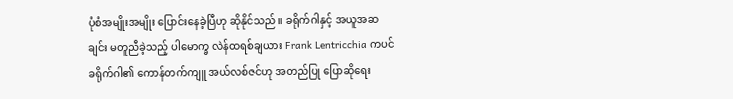ပုံစံအမျိုးအမျိုး ပြောင်းနေခဲ့ပြီဟု ဆိုနိုင်သည်။ ခရိုက်ဂါနှင့် အယူအဆချင်း မတူညီခဲ့သည့် ပါမောက္ခ လဲန်ထရစ်ချယား Frank Lentricchia ကပင် ခရိုက်ဂါ၏ ကောန်တက်ကျူ အယ်လစ်ဇင်ဟု အတည်ပြု ပြောဆိုရေး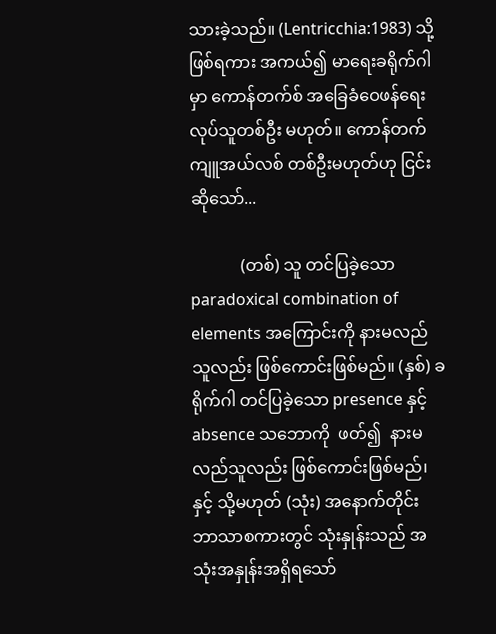သားခဲ့သည်။ (Lentricchia:1983) သို့ဖြစ်ရကား အကယ်၍ မာရေးခရိုက်ဂါမှာ ကောန်တက်စ် အခြေခံဝေဖန်ရေး လုပ်သူတစ်ဦး မဟုတ်။ ကောန်တက်ကျူအယ်လစ် တစ်ဦးမဟုတ်ဟု ငြင်းဆိုသော်...

            (တစ်) သူ တင်ပြခဲ့သော paradoxical combination of elements အကြောင်းကို နားမလည်သူလည်း ဖြစ်ကောင်းဖြစ်မည်။ (နှစ်) ခရိုက်ဂါ တင်ပြခဲ့သော presence နှင့် absence သဘောကို  ဖတ်၍  နားမလည်သူလည်း ဖြစ်ကောင်းဖြစ်မည်၊ နှင့် သို့မဟုတ် (သုံး) အနောက်တိုင်း ဘာသာစကားတွင် သုံးနှုန်းသည် အသုံးအနှုန်းအရှိရသော်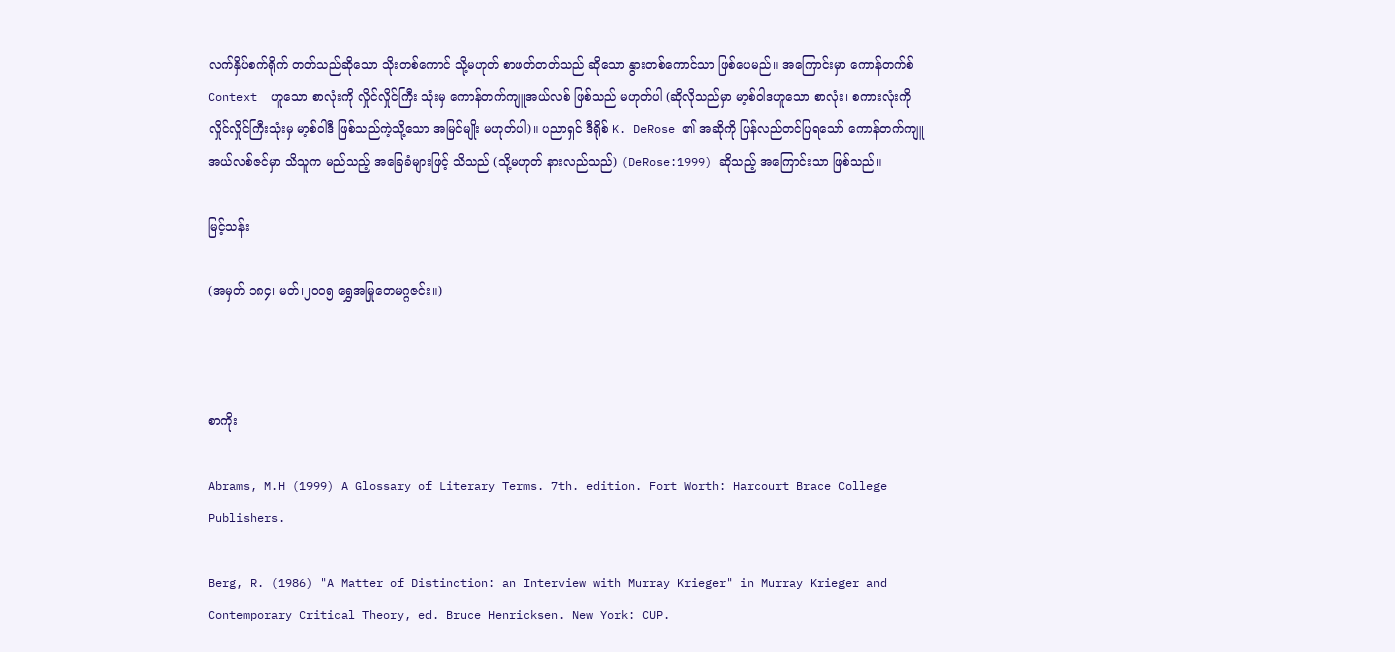လက်နှိပ်စက်ရိုက် တတ်သည်ဆိုသော သိုးတစ်ကောင် သို့မဟုတ် စာဖတ်တတ်သည် ဆိုသော နွားတစ်ကောင်သာ ဖြစ်ပေမည်။ အကြောင်းမှာ ကောန်တက်စ် Context  ဟူသော စာလုံးကို လှိုင်လှိုင်ကြီး သုံးမှ ကောန်တက်ကျူအယ်လစ် ဖြစ်သည် မဟုတ်ပါ (ဆိုလိုသည်မှာ မာ့စ်ဝါဒဟူသော စာလုံး၊ စကားလုံးကို လှိုင်လှိုင်ကြီးသုံးမှ မာ့စ်ဝါဒီ ဖြစ်သည်ကဲ့သို့သော အမြင်မျိုး မဟုတ်ပါ)။ ပညာရှင် ဒီရိုစ် K. DeRose ၏ အဆိုကို ပြန်လည်တင်ပြရသော် ကောန်တက်ကျူ အယ်လစ်ဇင်မှာ သိသူက မည်သည့် အခြေခံများဖြင့် သိသည် (သို့မဟုတ် နားလည်သည်) (DeRose:1999) ဆိုသည့် အကြောင်းသာ ဖြစ်သည်။

မြင့်သန်း

(အမှတ် ၁၈၄၊ မတ်၊၂၀၀၅ ရွှေအမြုတေမဂ္ဂဇင်း။)



စာကိုး

Abrams, M.H (1999) A Glossary of Literary Terms. 7th. edition. Fort Worth: Harcourt Brace College Publishers.

Berg, R. (1986) "A Matter of Distinction: an Interview with Murray Krieger" in Murray Krieger and Contemporary Critical Theory, ed. Bruce Henricksen. New York: CUP.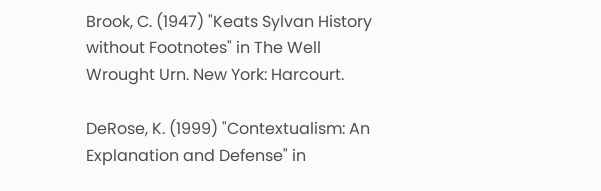Brook, C. (1947) "Keats Sylvan History without Footnotes" in The Well Wrought Urn. New York: Harcourt.

DeRose, K. (1999) "Contextualism: An Explanation and Defense" in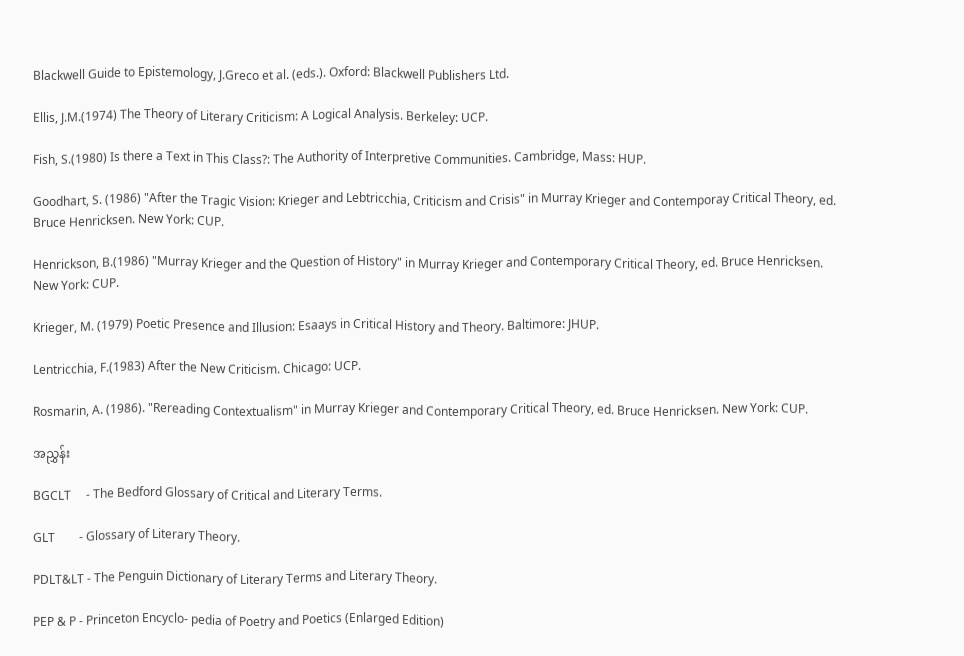Blackwell Guide to Epistemology, J.Greco et al. (eds.). Oxford: Blackwell Publishers Ltd.

Ellis, J.M.(1974) The Theory of Literary Criticism: A Logical Analysis. Berkeley: UCP.

Fish, S.(1980) Is there a Text in This Class?: The Authority of Interpretive Communities. Cambridge, Mass: HUP.

Goodhart, S. (1986) "After the Tragic Vision: Krieger and Lebtricchia, Criticism and Crisis" in Murray Krieger and Contemporay Critical Theory, ed. Bruce Henricksen. New York: CUP.

Henrickson, B.(1986) "Murray Krieger and the Question of History" in Murray Krieger and Contemporary Critical Theory, ed. Bruce Henricksen. New York: CUP.

Krieger, M. (1979) Poetic Presence and Illusion: Esaays in Critical History and Theory. Baltimore: JHUP.

Lentricchia, F.(1983) After the New Criticism. Chicago: UCP.

Rosmarin, A. (1986). "Rereading Contextualism" in Murray Krieger and Contemporary Critical Theory, ed. Bruce Henricksen. New York: CUP.

အညွှန်း

BGCLT     - The Bedford Glossary of Critical and Literary Terms.

GLT        - Glossary of Literary Theory.

PDLT&LT - The Penguin Dictionary of Literary Terms and Literary Theory.

PEP & P - Princeton Encyclo- pedia of Poetry and Poetics (Enlarged Edition)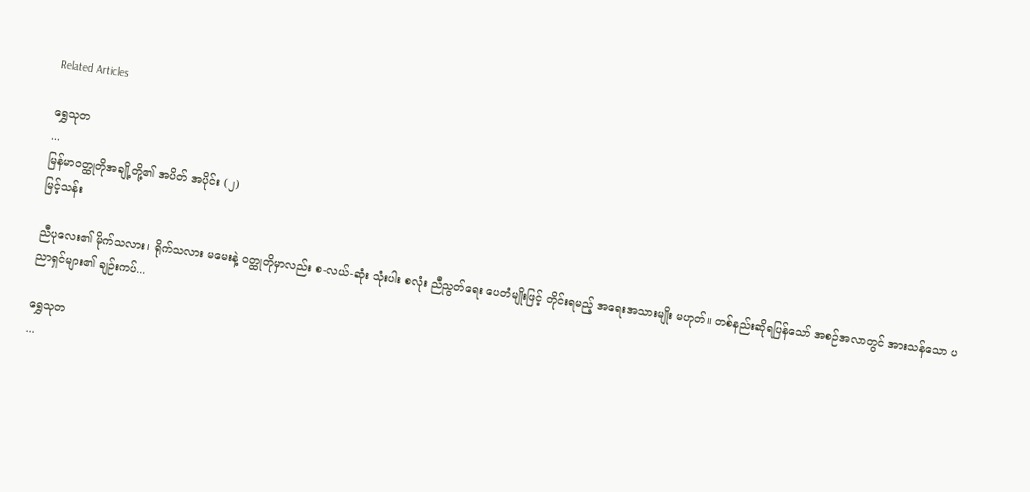Related Articles

ရွှေသုတ‌
...
မြန်မာဝတ္ထုတိုအချို့တို့၏ အပိတ် အပိုင်း (၂)
မြင့်သန်း

ညီပုလေး၏ မိုက်သလား၊ ရိုက်သလား မမေးနဲ့ ဝတ္ထုတိုမှာလည်း စ-လယ်-ဆုံး သုံးပါး စလုံး ညီညွတ်ရေး ပေတံမျိုးဖြင့် တိုင်းရမည့် အရေးအသားမျိုး မဟုတ်။ တစ်နည်းဆိုရပြန်သော် အစဉ်အလာတွင် အားသန်သော ပညာရှင်များ၏ ချဉ်းကပ်...

ရွှေသုတ‌
...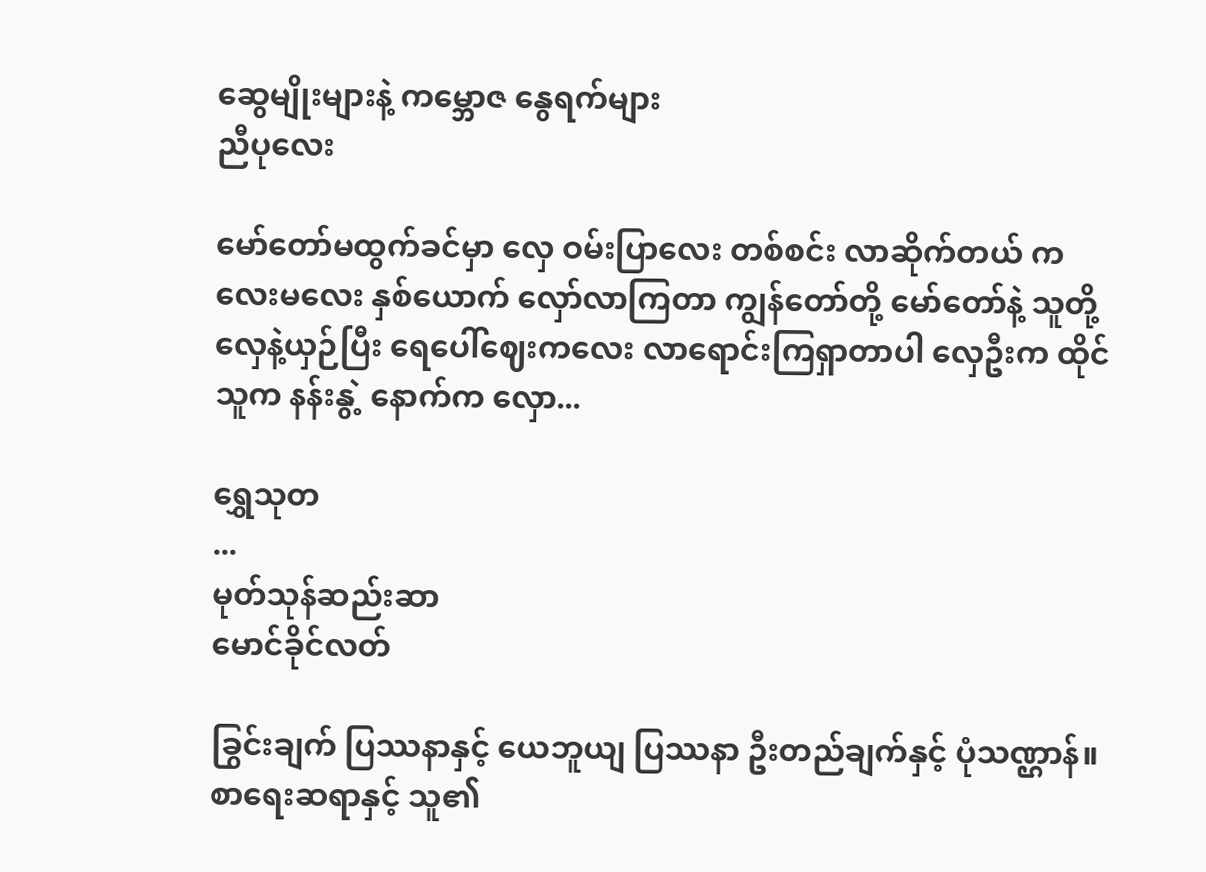ဆွေမျိုးများနဲ့ ကမ္ဘောဇ နွေရက်များ
ညီပုလေး

မော်တော်မထွက်ခင်မှာ လှေ ဝမ်းပြာလေး တစ်စင်း လာဆိုက်တယ် ကလေးမလေး နှစ်ယောက် လှော်လာကြတာ ကျွန်တော်တို့ မော်တော်နဲ့ သူတို့လှေနဲ့ယှဉ်ပြီး ရေပေါ်ဈေးကလေး လာရောင်းကြရှာတာပါ လှေဦးက ထိုင်သူက နန်းနွဲ့ နောက်က လှော...

ရွှေသုတ‌
...
မုတ်သုန်ဆည်းဆာ
မောင်ခိုင်လတ်

ခြွင်းချက် ပြဿနာနှင့် ယေဘူယျ ပြဿနာ ဦးတည်ချက်နှင့် ပုံသဏ္ဌာန်။ စာရေးဆရာနှင့် သူ၏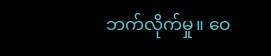ဘက်လိုက်မှု။ ဝေ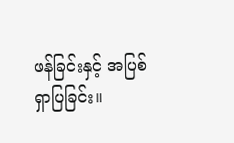ဖန်ခြင်းနှင့် အပြစ်ရှာပြခြင်း။